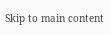Skip to main content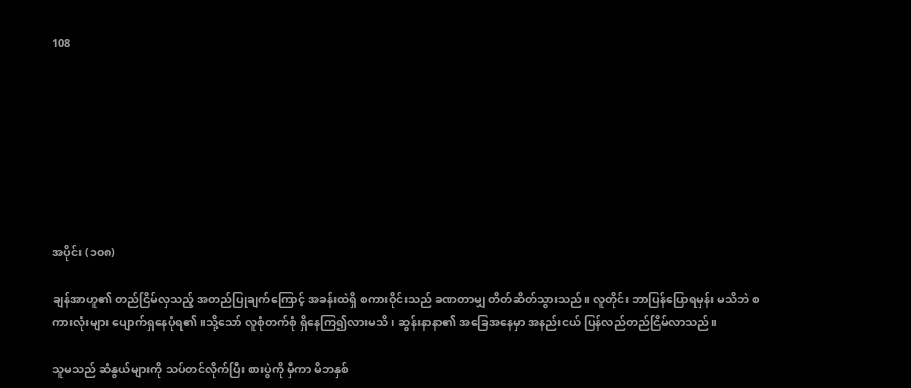108








အပိုင်း (၁၀၈)

ချန်အာဟူ၏ တည်ငြိမ်လှသည့် အတည်ပြုချက်ကြောင့် အခန်းထဲရှိ စကားဝိုင်းသည် ခဏတာမျှ တိတ်ဆိတ်သွားသည်။ လူတိုင်း ဘာပြန်ပြောရမှန်း မသိဘဲ စကားလုံးများ ပျောက်ရှနေပုံရ၏။သို့သော် လူစုံတက်စုံ ရှိနေကြ၍လားမသိ၊ ဆွန်းနာနာ၏ အခြေအနေမှာ အနည်းငယ် ပြန်လည်တည်ငြိမ်လာသည်။

သူမသည် ဆံနွယ်များကို သပ်တင်လိုက်ပြီး စားပွဲကို မှီကာ မိဘနှစ်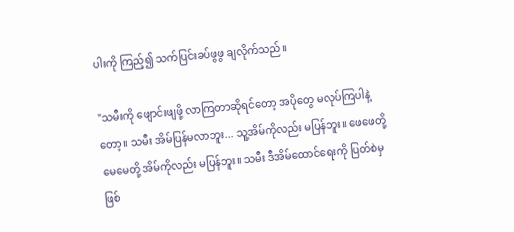ပါးကို ကြည့်၍ သက်ပြင်းခပ်ဖွဖွ ချလိုက်သည်။

"သမီးကို ဖျောင်းဖျဖို့ လာကြတာဆိုရင်တော့ အပိုတွေ မလုပ်ကြပါနဲ့တော့။ သမီး အိမ်ပြန်မလာဘူး... သူ့အိမ်ကိုလည်း မပြန်ဘူး။ ဖေဖေတို့ မေမေတို့ အိမ်ကိုလည်း မပြန်ဘူး။ သမီး ဒီအိမ်ထောင်ရေးကို ပြတ်စဲမှ ဖြစ်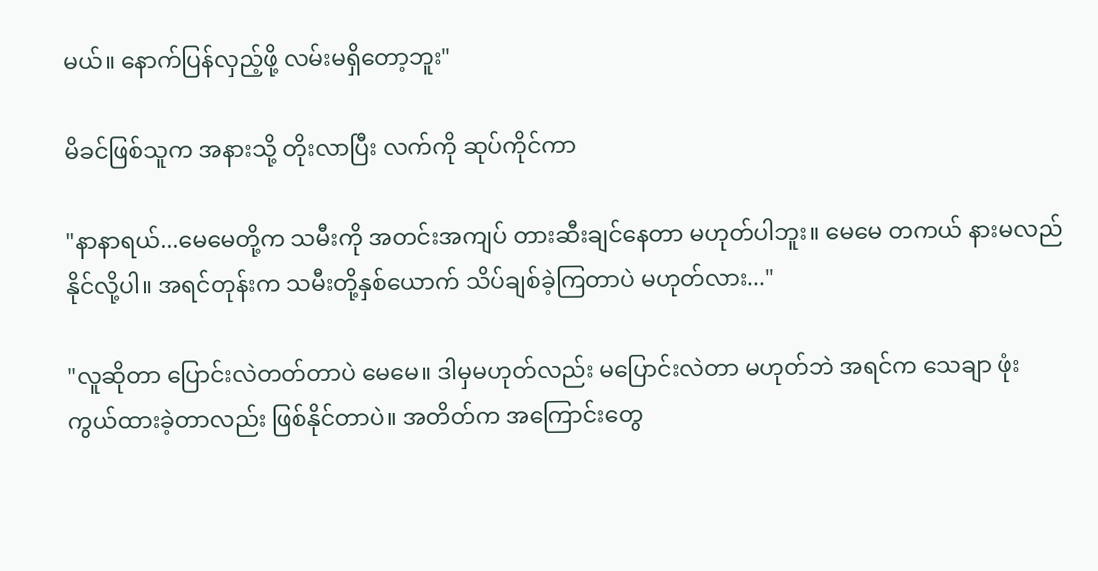မယ်။ နောက်ပြန်လှည့်ဖို့ လမ်းမရှိတော့ဘူး"

မိခင်ဖြစ်သူက အနားသို့ တိုးလာပြီး လက်ကို ဆုပ်ကိုင်ကာ

"နာနာရယ်...မေမေတို့က သမီးကို အတင်းအကျပ် တားဆီးချင်နေတာ မဟုတ်ပါဘူး။ မေမေ တကယ် နားမလည်နိုင်လို့ပါ။ အရင်တုန်းက သမီးတို့နှစ်ယောက် သိပ်ချစ်ခဲ့ကြတာပဲ မဟုတ်လား..."

"လူဆိုတာ ပြောင်းလဲတတ်တာပဲ မေမေ။ ဒါမှမဟုတ်လည်း မပြောင်းလဲတာ မဟုတ်ဘဲ အရင်က သေချာ ဖုံးကွယ်ထားခဲ့တာလည်း ဖြစ်နိုင်တာပဲ။ အတိတ်က အကြောင်းတွေ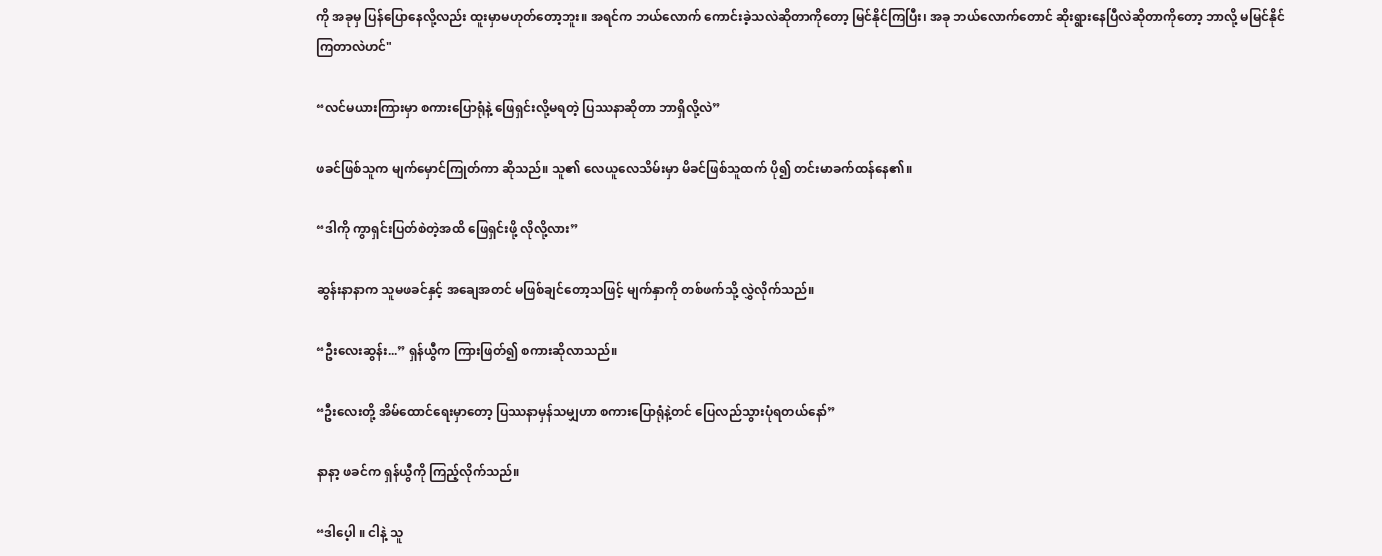ကို အခုမှ ပြန်ပြောနေလို့လည်း ထူးမှာမဟုတ်တော့ဘူး။ အရင်က ဘယ်လောက် ကောင်းခဲ့သလဲဆိုတာကိုတော့ မြင်နိုင်ကြပြီး၊ အခု ဘယ်လောက်တောင် ဆိုးရွားနေပြီလဲဆိုတာကိုတော့ ဘာလို့ မမြင်နိုင်ကြတာလဲဟင်"

“လင်မယားကြားမှာ စကားပြောရုံနဲ့ ဖြေရှင်းလို့မရတဲ့ ပြဿနာဆိုတာ ဘာရှိလို့လဲ”

ဖခင်ဖြစ်သူက မျက်မှောင်ကြုတ်ကာ ဆိုသည်။ သူ၏ လေယူလေသိမ်းမှာ မိခင်ဖြစ်သူထက် ပို၍ တင်းမာခက်ထန်နေ၏။

“ဒါကို ကွာရှင်းပြတ်စဲတဲ့အထိ ဖြေရှင်းဖို့ လိုလို့လား”

ဆွန်းနာနာက သူမဖခင်နှင့် အချေအတင် မဖြစ်ချင်တော့သဖြင့် မျက်နှာကို တစ်ဖက်သို့ လွှဲလိုက်သည်။

“ဦးလေးဆွန်း...” ရှန်ယွီက ကြားဖြတ်၍ စကားဆိုလာသည်။

“ဦးလေးတို့ အိမ်ထောင်ရေးမှာတော့ ပြဿနာမှန်သမျှဟာ စကားပြောရုံနဲ့တင် ပြေလည်သွားပုံရတယ်နော်”

နာနာ့ ဖခင်က ရှန်ယွီကို ကြည့်လိုက်သည်။

“ဒါပေ့ါ ။ ငါနဲ့ သူ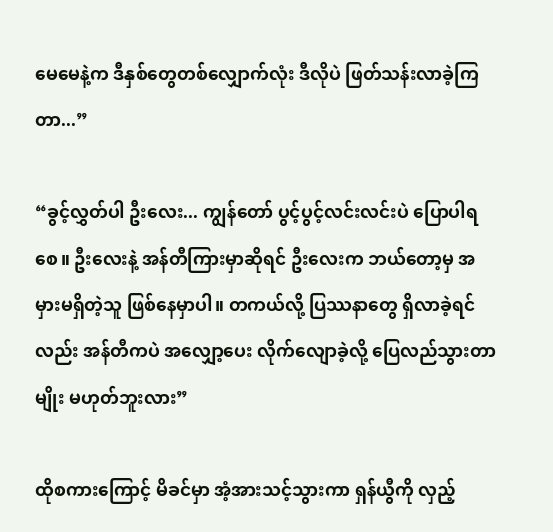မေမေနဲ့က ဒီနှစ်တွေတစ်လျှောက်လုံး ဒီလိုပဲ ဖြတ်သန်းလာခဲ့ကြတာ...”

“ခွင့်လွှတ်ပါ ဦးလေး... ကျွန်တော် ပွင့်ပွင့်လင်းလင်းပဲ ပြောပါရစေ။ ဦးလေးနဲ့ အန်တီကြားမှာဆိုရင် ဦးလေးက ဘယ်တော့မှ အမှားမရှိတဲ့သူ ဖြစ်နေမှာပါ။ တကယ်လို့ ပြဿနာတွေ ရှိလာခဲ့ရင်လည်း အန်တီကပဲ အလျှော့ပေး လိုက်လျောခဲ့လို့ ပြေလည်သွားတာမျိုး မဟုတ်ဘူးလား”

ထိုစကားကြောင့် မိခင်မှာ အံ့အားသင့်သွားကာ ရှန်ယွီကို လှည့်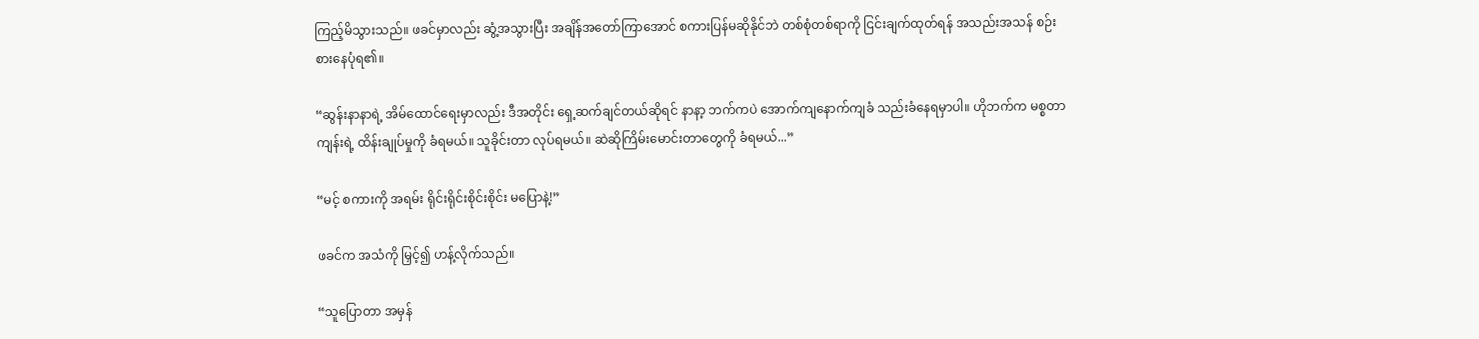ကြည့်မိသွားသည်။ ဖခင်မှာလည်း ဆွံ့အသွားပြီး အချိန်အတော်ကြာအောင် စကားပြန်မဆိုနိုင်ဘဲ တစ်စုံတစ်ရာကို ငြင်းချက်ထုတ်ရန် အသည်းအသန် စဉ်းစားနေပုံရ၏။

“ဆွန်းနာနာရဲ့ အိမ်ထောင်ရေးမှာလည်း ဒီအတိုင်း ရှေ့ဆက်ချင်တယ်ဆိုရင် နာနာ့ ဘက်ကပဲ အောက်ကျနောက်ကျခံ သည်းခံနေရမှာပါ။ ဟိုဘက်က မစ္စတာကျန်းရဲ့ ထိန်းချုပ်မှုကို ခံရမယ်။ သူခိုင်းတာ လုပ်ရမယ်။ ဆဲဆိုကြိမ်းမောင်းတာတွေကို ခံရမယ်...”

“မင့် စကားကို အရမ်း ရိုင်းရိုင်းစိုင်းစိုင်း မပြောနဲ့!”

ဖခင်က အသံကို မြှင့်၍ ဟန့်လိုက်သည်။

“သူပြောတာ အမှန်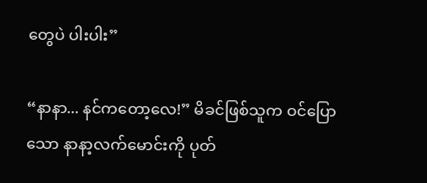တွေပဲ ပါးပါး”

“နာနာ... နင်ကတော့လေ!” မိခင်ဖြစ်သူက ဝင်ပြောသော နာနာ့လက်မောင်းကို ပုတ်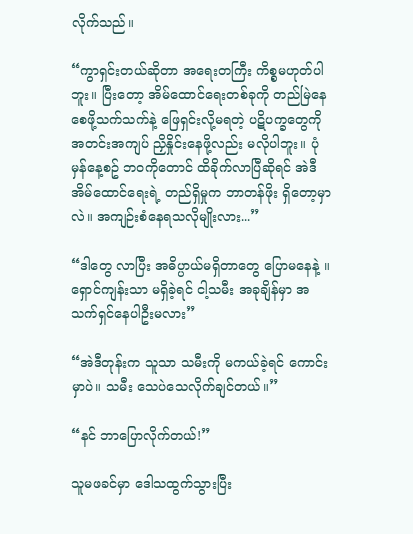လိုက်သည်။

“ကွာရှင်းတယ်ဆိုတာ အရေးတကြီး ကိစ္စမဟုတ်ပါဘူး။ ပြီးတော့ အိမ်ထောင်ရေးတစ်ခုကို တည်မြဲနေစေဖို့သက်သက်နဲ့ ဖြေရှင်းလို့မရတဲ့ ပဋိပက္ခတွေကို အတင်းအကျပ် ညှိနှိုင်းနေဖို့လည်း မလိုပါဘူး။ ပုံမှန်နေ့စဥ် ဘဝကိုတောင် ထိခိုက်လာပြီဆိုရင် အဲဒီအိမ်ထောင်ရေးရဲ့ တည်ရှိမှုက ဘာတန်ဖိုး ရှိတော့မှာလဲ။ အကျဉ်းစံနေရသလိုမျိုးလား...”

“ဒါတွေ လာပြီး အဓိပ္ပာယ်မရှိတာတွေ ပြောမနေနဲ့ ။ ရှောင်ကျန်းသာ မရှိခဲ့ရင် ငါ့သမီး အခုချိန်မှာ အသက်ရှင်နေပါဦးမလား”

“အဲဒီတုန်းက သူသာ သမီးကို မကယ်ခဲ့ရင် ကောင်းမှာပဲ။ သမီး သေပဲသေလိုက်ချင်တယ်။”

“နင် ဘာပြောလိုက်တယ်!”

သူမဖခင်မှာ ဒေါသထွက်သွားပြီး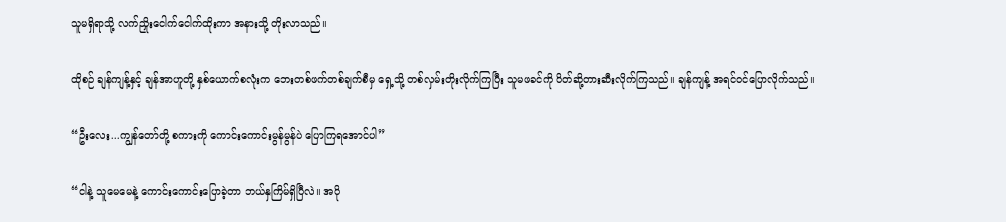သူမရှိရာသို့ လက်ညှိုးငေါက်ငေါက်ထိုးကာ အနားသို့ တိုးလာသည်။

ထိုစဉ် ချန်ကျန့်နှင့် ချန်အာဟူတို့ နှစ်ယောက်စလုံးက ဘေးတစ်ဖက်တစ်ချက်စီမှ ရှေ့သို့ တစ်လှမ်းတိုးလိုက်ကြပြီး သူမဖခင်ကို ပိတ်ဆို့တားဆီးလိုက်ကြသည်။ ချန်ကျန့် အရင်ဝင်ပြောလိုက်သည်။

“ဦးလေး...ကျွန်တော်တို့ စကားကို ကောင်းကောင်းမွန်မွန်ပဲ ပြောကြရအောင်ပါ”

“ငါနဲ့ သူမေမေနဲ့ ကောင်းကောင်းပြောခဲ့တာ ဘယ်နှကြိမ်ရှိပြီလဲ။ အပို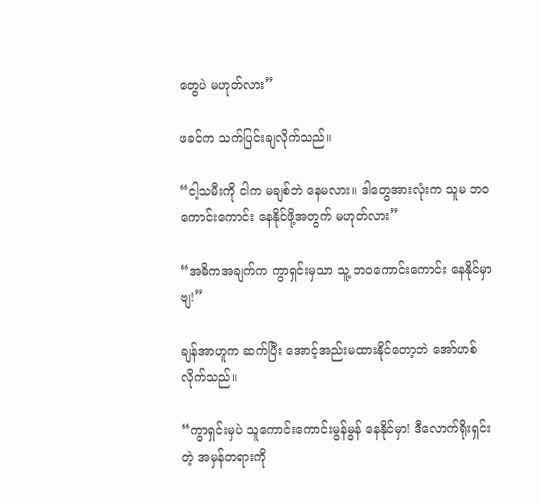တွေပဲ မဟုတ်လား”

ဖခင်က သက်ပြင်းချလိုက်သည်။

“ငါ့သမီးကို ငါက မချစ်ဘဲ နေမလား။ ဒါတွေအားလုံးက သူမ ဘဝကောင်းကောင်း နေနိုင်ဖို့အတွက် မဟုတ်လား”

“အဓိကအချက်က ကွာရှင်းမှသာ သူ့ ဘဝကောင်းကောင်း နေနိုင်မှာဗျ!”

ချန်အာဟူက ဆက်ပြီး အောင့်အည်းမထားနိုင်တော့ဘဲ အော်ဟစ်လိုက်သည်။

“ကွာရှင်းမှပဲ သူကောင်းကောင်းမွန်မွန် နေနိုင်မှာ! ဒီလောက်ရိုးရှင်းတဲ့ အမှန်တရားကို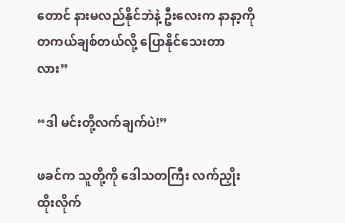တောင် နားမလည်နိုင်ဘဲနဲ့ ဦးလေးက နာနာ့ကို တကယ်ချစ်တယ်လို့ ပြောနိုင်သေးတာလား”

“ဒါ မင်းတို့လက်ချက်ပဲ!”

ဖခင်က သူတို့ကို ဒေါသတကြီး လက်ညှိုးထိုးလိုက်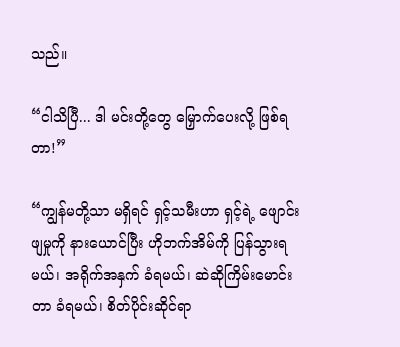သည်။

“ငါသိပြီ... ဒါ မင်းတို့တွေ မြှောက်ပေးလို့ ဖြစ်ရတာ!”

“ကျွန်မတို့သာ မရှိရင် ရှင့်သမီးဟာ ရှင့်ရဲ့ ဖျောင်းဖျမှုကို နားယောင်ပြီး ဟိုဘက်အိမ်ကို ပြန်သွားရမယ်၊ အရိုက်အနှက် ခံရမယ်၊ ဆဲဆိုကြိမ်းမောင်းတာ ခံရမယ်၊ စိတ်ပိုင်းဆိုင်ရာ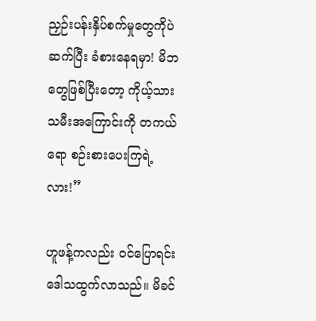ညှဉ်းပန်းနှိပ်စက်မှုတွေကိုပဲ ဆက်ပြီး ခံစားနေရမှာ! မိဘတွေဖြစ်ပြီးတော့ ကိုယ့်သားသမီးအကြောင်းကို တကယ်ရော စဉ်းစားပေးကြရဲ့လား!”

ဟူဖန့်ကလည်း ဝင်ပြောရင်းဒေါသထွက်လာသည်။ မိခင်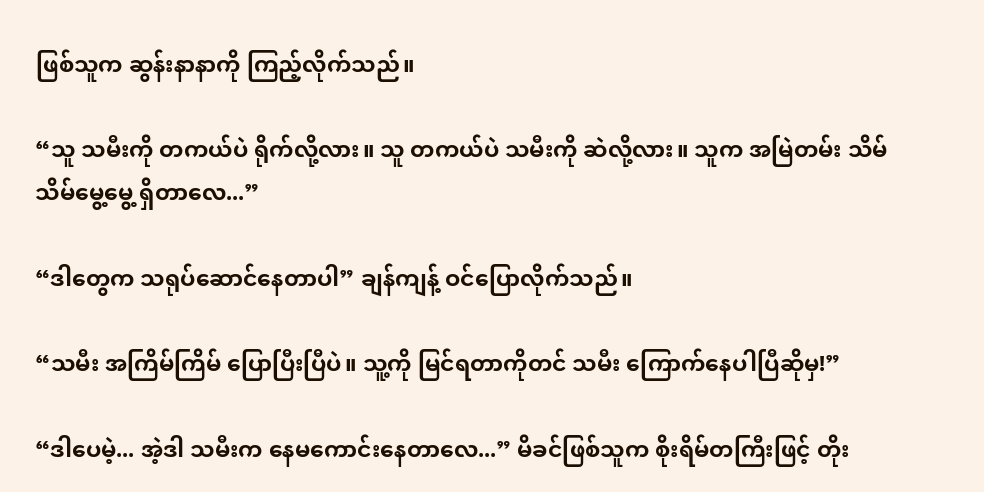ဖြစ်သူက ဆွန်းနာနာကို ကြည့်လိုက်သည်။

“သူ သမီးကို တကယ်ပဲ ရိုက်လို့လား။ သူ တကယ်ပဲ သမီးကို ဆဲလို့လား။ သူက အမြဲတမ်း သိမ်သိမ်မွေ့မွေ့ ရှိတာလေ...”

“ဒါတွေက သရုပ်ဆောင်နေတာပါ” ချန်ကျန့် ဝင်ပြောလိုက်သည်။

“သမီး အကြိမ်ကြိမ် ပြောပြီးပြီပဲ။ သူ့ကို မြင်ရတာကိုတင် သမီး ကြောက်နေပါပြီဆိုမှ!”

“ဒါပေမဲ့... အဲ့ဒါ သမီးက နေမကောင်းနေတာလေ...” မိခင်ဖြစ်သူက စိုးရိမ်တကြီးဖြင့် တိုး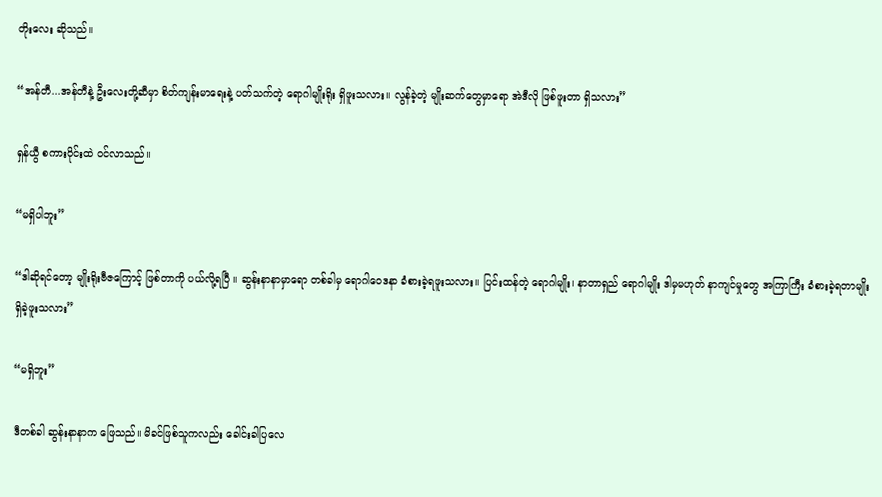တိုးလေး ဆိုသည်။

“အန်တီ...အန်တီနဲ့ ဦးလေးတို့ဆီမှာ စိတ်ကျန်းမာရေးနဲ့ ပတ်သက်တဲ့ ရောဂါမျိုးရိုး ရှိဖူးသလား။ လွန်ခဲ့တဲ့ မျိုးဆက်တွေမှာရော အဲဒီလို ဖြစ်ဖူးတာ ရှိသလား”

ရှန်ယွီ စကားဝိုင်းထဲ ဝင်လာသည်။

“မရှိပါဘူး”

“ဒါဆိုရင်တော့ မျိုးရိုးဗီဇကြောင့် ဖြစ်တာကို ပယ်လို့ရပြီ ။ ဆွန်းနာနာမှာရော တစ်ခါမှ ရောဂါဝေဒနာ ခံစားခဲ့ရဖူးသလား။ ပြင်းထန်တဲ့ ရောဂါမျိုး၊ နာတာရှည် ရောဂါမျိုး ဒါမှမဟုတ် နာကျင်မှုတွေ အကြာကြီး ခံစားခဲ့ရတာမျိုး ရှိခဲ့ဖူးသလား”

“မရှိဘူး”

ဒီတစ်ခါ ဆွန်းနာနာက ဖြေသည်။ မိခင်ဖြစ်သူကလည်း ခေါင်းခါပြလေ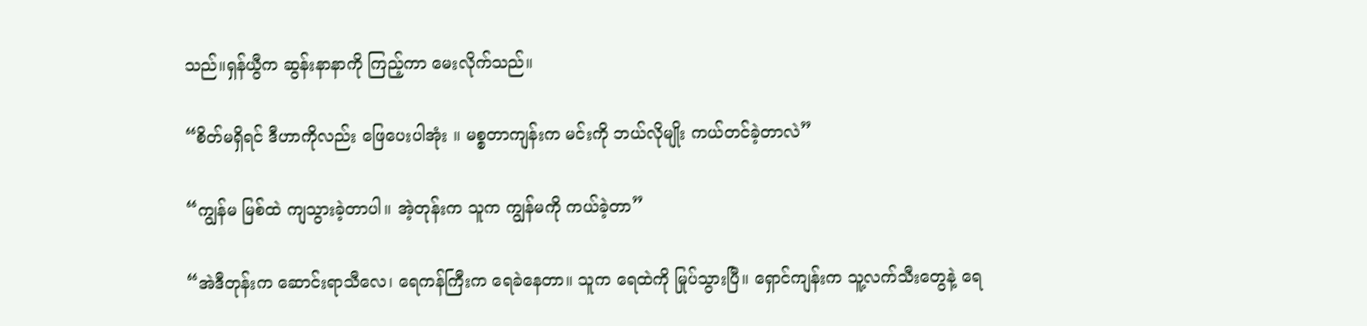သည်။ရှန်ယွီက ဆွန်းနာနာကို ကြည့်ကာ မေးလိုက်သည်။

“စိတ်မရှိရင် ဒီဟာကိုလည်း ဖြေပေးပါအုံး ။ မစ္စတာကျန်းက မင်းကို ဘယ်လိုမျိုး ကယ်တင်ခဲ့တာလဲ”

“ကျွန်မ မြစ်ထဲ ကျသွားခဲ့တာပါ။ အဲ့တုန်းက သူက ကျွန်မကို ကယ်ခဲ့တာ”

“အဲဒီတုန်းက ဆောင်းရာသီလေ၊ ရေကန်ကြီးက ရေခဲနေတာ။ သူက ရေထဲကို မြုပ်သွားပြီ။ ရှောင်ကျန်းက သူ့လက်သီးတွေနဲ့ ရေ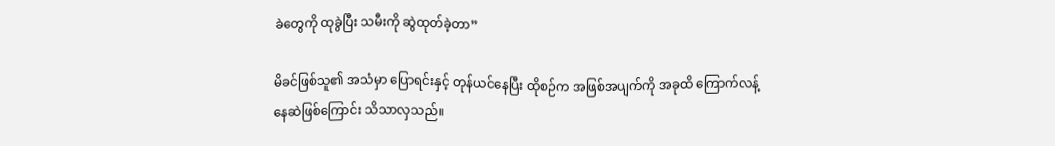ခဲတွေကို ထုခွဲပြီး သမီးကို ဆွဲထုတ်ခဲ့တာ”

မိခင်ဖြစ်သူ၏ အသံမှာ ပြောရင်းနှင့် တုန်ယင်နေပြီး ထိုစဉ်က အဖြစ်အပျက်ကို အခုထိ ကြောက်လန့်နေဆဲဖြစ်ကြောင်း သိသာလှသည်။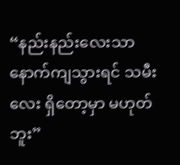“နည်းနည်းလေးသာ နောက်ကျသွားရင် သမီးလေး ရှိတော့မှာ မဟုတ်ဘူး”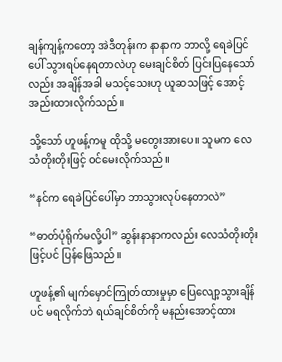ချန်ကျန့်ကတော့ အဲဒီတုန်းက နာနာက ဘာလို့ ရေခဲပြင်ပေါ် သွားရပ်နေရတာလဲဟု မေးချင်စိတ် ပြင်းပြနေသော်လည်း အချိန်အခါ မသင့်သေးဟု ယူဆသဖြင့် အောင့်အည်းထားလိုက်သည်။

သို့သော် ဟူဖန့်ကမူ ထိုသို့ မတွေးအားပေ။ သူမက လေသံတိုးတိုးဖြင့် ဝင်မေးလိုက်သည်။

“နင်က ရေခဲပြင်ပေါ်မှာ ဘာသွားလုပ်နေတာလဲ”

“ဓာတ်ပုံရိုက်မလို့ပါ” ဆွန်းနာနာကလည်း လေသံတိုးတိုးဖြင့်ပင် ပြန်ဖြေသည်။

ဟူဖန့်၏ မျက်မှောင်ကြုတ်ထားမှုမှာ ပြေလျော့သွားချိန်ပင် မရလိုက်ဘဲ ရယ်ချင်စိတ်ကို မနည်းအောင့်ထား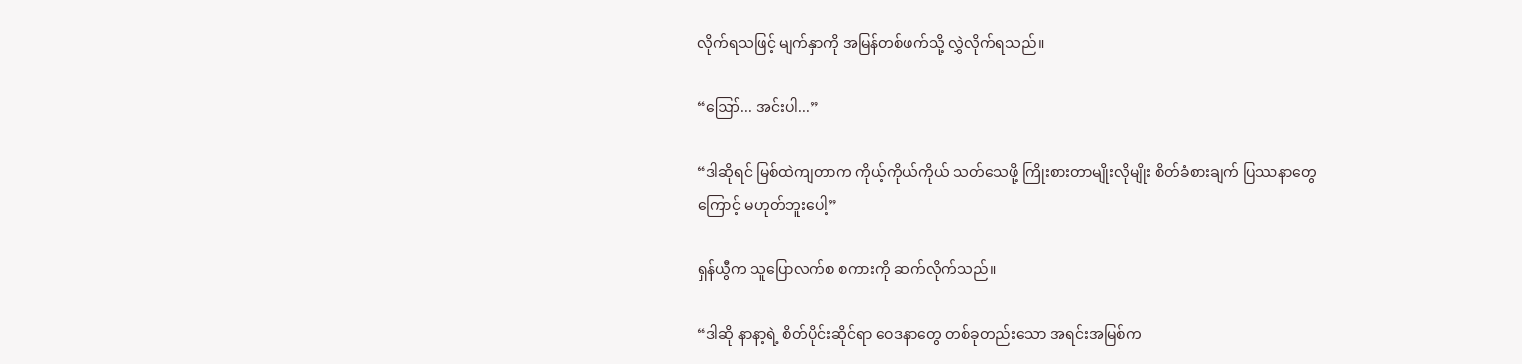လိုက်ရသဖြင့် မျက်နှာကို အမြန်တစ်ဖက်သို့ လွှဲလိုက်ရသည်။

“ဪ... အင်းပါ...”

“ဒါဆိုရင် မြစ်ထဲကျတာက ကိုယ့်ကိုယ်ကိုယ် သတ်သေဖို့ ကြိုးစားတာမျိုးလိုမျိုး စိတ်ခံစားချက် ပြဿနာတွေကြောင့် မဟုတ်ဘူးပေါ့”

ရှန်ယွီက သူပြောလက်စ စကားကို ဆက်လိုက်သည်။

“ဒါဆို နာနာ့ရဲ့ စိတ်ပိုင်းဆိုင်ရာ ဝေဒနာတွေ တစ်ခုတည်းသော အရင်းအမြစ်က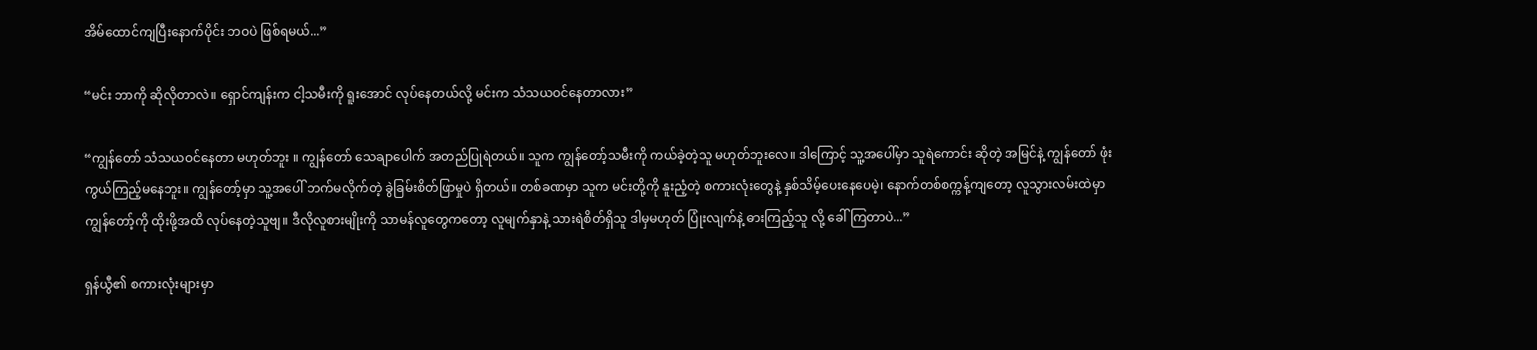အိမ်ထောင်ကျပြီးနောက်ပိုင်း ဘဝပဲ ဖြစ်ရမယ်...”

“မင်း ဘာကို ဆိုလိုတာလဲ။ ရှောင်ကျန်းက ငါ့သမီးကို ရူးအောင် လုပ်နေတယ်လို့ မင်းက သံသယဝင်နေတာလား”

“ကျွန်တော် သံသယဝင်နေတာ မဟုတ်ဘူး ။ ကျွန်တော် သေချာပေါက် အတည်ပြုရဲတယ်။ သူက ကျွန်တော့်သမီးကို ကယ်ခဲ့တဲ့သူ မဟုတ်ဘူးလေ။ ဒါကြောင့် သူ့အပေါ်မှာ သူရဲကောင်း ဆိုတဲ့ အမြင်နဲ့ ကျွန်တော် ဖုံးကွယ်ကြည့်မနေဘူး။ ကျွန်တော့်မှာ သူ့အပေါ် ဘက်မလိုက်တဲ့ ခွဲခြမ်းစိတ်ဖြာမှုပဲ ရှိတယ်။ တစ်ခဏမှာ သူက မင်းတို့ကို နူးညံ့တဲ့ စကားလုံးတွေနဲ့ နှစ်သိမ့်ပေးနေပေမဲ့၊ နောက်တစ်စက္ကန့်ကျတော့ လူသွားလမ်းထဲမှာ ကျွန်တော့်ကို ထိုးဖို့အထိ လုပ်နေတဲ့သူဗျ။ ဒီလိုလူစားမျိုးကို သာမန်လူတွေကတော့ လူမျက်နှာနဲ့ သားရဲစိတ်ရှိသူ ဒါမှမဟုတ် ပြုံးလျက်နဲ့ ဓားကြည့်သူ လို့ ခေါ်ကြတာပဲ...”

ရှန်ယွီ၏ စကားလုံးများမှာ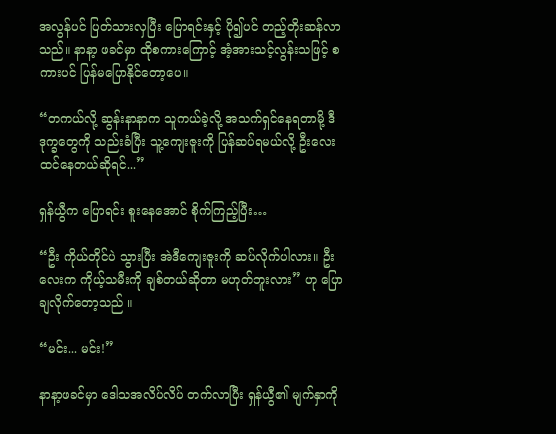အလွန်ပင် ပြတ်သားလှပြီး ပြောရင်းနှင့် ပို၍ပင် တည့်တိုးဆန်လာသည်။ နာနာ့ ဖခင်မှာ ထိုစကားကြောင့် အံ့အားသင့်လွန်းသဖြင့် စကားပင် ပြန်မပြောနိုင်တော့ပေ။

“တကယ်လို့ ဆွန်းနာနာက သူကယ်ခဲ့လို့ အသက်ရှင်နေရတာမို့ ဒီဒုက္ခတွေကို သည်းခံပြီး သူ့ကျေးဇူးကို ပြန်ဆပ်ရမယ်လို့ ဦးလေး ထင်နေတယ်ဆိုရင်...”

ရှန်ယွီက ပြောရင်း စူးနေအောင် စိုက်ကြည့်ပြီး…

“ဦး ကိုယ်တိုင်ပဲ သွားပြီး အဲဒီကျေးဇူးကို ဆပ်လိုက်ပါလား။ ဦးလေးက ကိုယ့်သမီးကို ချစ်တယ်ဆိုတာ မဟုတ်ဘူးလား” ဟု ပြောချလိုက်တော့သည် ။

“မင်း... မင်း!”

နာနာ့ဖခင်မှာ ဒေါသအလိပ်လိပ် တက်လာပြီး ရှန်ယွီ၏ မျက်နှာကို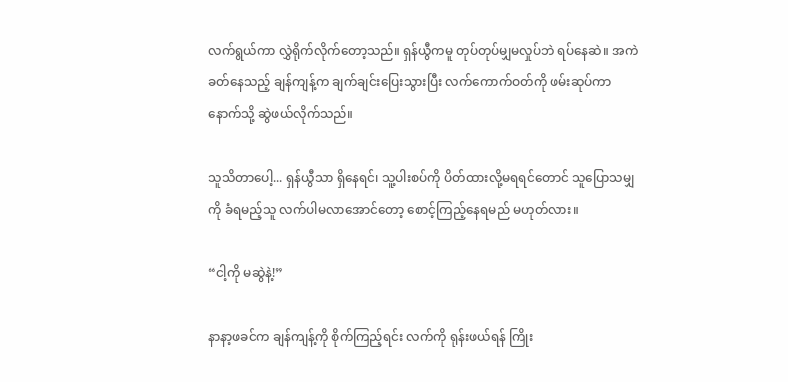လက်ရွယ်ကာ လွှဲရိုက်လိုက်တော့သည်။ ရှန်ယွီကမူ တုပ်တုပ်မျှမလှုပ်ဘဲ ရပ်နေဆဲ။ အကဲခတ်နေသည့် ချန်ကျန့်က ချက်ချင်းပြေးသွားပြီး လက်ကောက်ဝတ်ကို ဖမ်းဆုပ်ကာ နောက်သို့ ဆွဲဖယ်လိုက်သည်။

သူသိတာပေါ့... ရှန်ယွီသာ ရှိနေရင်၊ သူ့ပါးစပ်ကို ပိတ်ထားလို့မရရင်တောင် သူပြောသမျှကို ခံရမည့်သူ လက်ပါမလာအောင်တော့ စောင့်ကြည့်နေရမည် မဟုတ်လား။

“ငါ့ကို မဆွဲနဲ့!”

နာနာ့ဖခင်က ချန်ကျန့်ကို စိုက်ကြည့်ရင်း လက်ကို ရုန်းဖယ်ရန် ကြိုး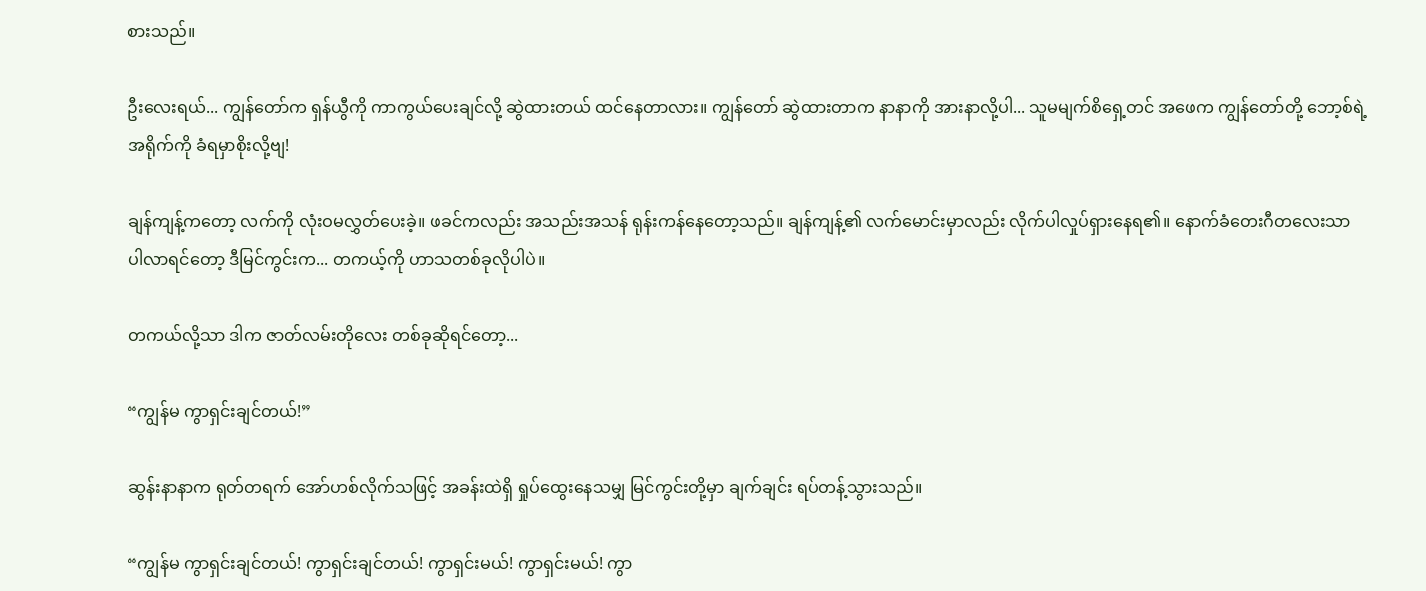စားသည်။

ဦးလေးရယ်... ကျွန်တော်က ရှန်ယွီကို ကာကွယ်ပေးချင်လို့ ဆွဲထားတယ် ထင်နေတာလား။ ကျွန်တော် ဆွဲထားတာက နာနာကို အားနာလို့ပါ... သူမမျက်စိရှေ့တင် အဖေက ကျွန်တော်တို့ ဘော့စ်ရဲ့ အရိုက်ကို ခံရမှာစိုးလို့ဗျ!

ချန်ကျန့်ကတော့ လက်ကို လုံးဝမလွှတ်ပေးခဲ့။ ဖခင်ကလည်း အသည်းအသန် ရုန်းကန်နေတော့သည်။ ချန်ကျန့်၏ လက်မောင်းမှာလည်း လိုက်ပါလှုပ်ရှားနေရ၏။ နောက်ခံတေးဂီတလေးသာ ပါလာရင်တော့ ဒီမြင်ကွင်းက... တကယ့်ကို ဟာသတစ်ခုလိုပါပဲ။

တကယ်လို့သာ ဒါက ဇာတ်လမ်းတိုလေး တစ်ခုဆိုရင်တော့...

“ကျွန်မ ကွာရှင်းချင်တယ်!”

ဆွန်းနာနာက ရုတ်တရက် အော်ဟစ်လိုက်သဖြင့် အခန်းထဲရှိ ရှုပ်ထွေးနေသမျှ မြင်ကွင်းတို့မှာ ချက်ချင်း ရပ်တန့်သွားသည်။

“ကျွန်မ ကွာရှင်းချင်တယ်! ကွာရှင်းချင်တယ်! ကွာရှင်းမယ်! ကွာရှင်းမယ်! ကွာ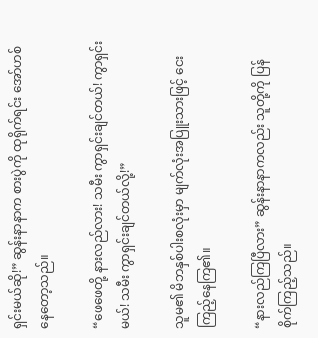ရှင်းမယ်ဆို!” ဆွန်းနာနာက စားပွဲကို ထုရိုက်ရင်း အော်ဟစ်နေတော့သည်။

“ဖေဖေတို့ နားလည်လား! သမီး ကွာရှင်းချင်တယ်! ကွာရှင်းမယ်! သမီး ကွာရှင်းချင်တယ်လို့!”

သူမ၏ မိဘနှစ်ပါးစလုံးမှာ မျက်လုံးအပြူးသားဖြင့် ငေးကြည့်နေကြ၏။

“နားလည်ကြပြီလား” ဆွန်းနာနာကလည်း သူတို့ကို ပြန်စိုက်ကြည့်သည်။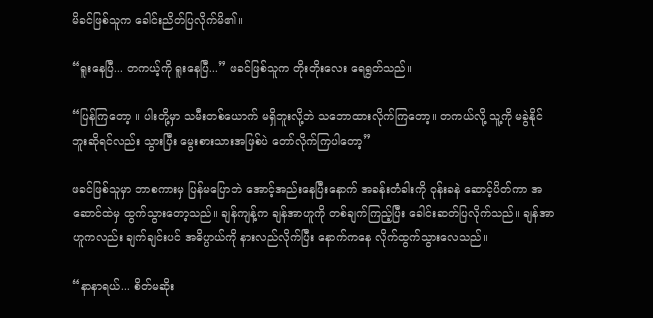မိခင်ဖြစ်သူက ခေါင်းညိတ်ပြလိုက်မိ၏။

“ရူးနေပြီ... တကယ့်ကို ရူးနေပြီ...” ဖခင်ဖြစ်သူက တိုးတိုးလေး ရေရွတ်သည်။

“ပြန်ကြတော့ ။ ပါးတို့မှာ သမီးတစ်ယောက် မရှိဘူးလို့ဘဲ သဘောထားလိုက်ကြတော့။ တကယ်လို့ သူ့ကို မခွဲနိုင်ဘူးဆိုရင်လည်း သွားပြီး မွေးစားသားအဖြစ်ပဲ တော်လိုက်ကြပါတော့”

ဖခင်ဖြစ်သူမှာ ဘာစကားမှ ပြန်မပြောဘဲ အောင့်အည်းနေပြီးနောက် အခန်းတံခါးကို ဝုန်းခနဲ ဆောင့်ပိတ်ကာ အဆောင်ထဲမှ ထွက်သွားတော့သည်။ ချန်ကျန့်က ချန်အာဟူကို တစ်ချက်ကြည့်ပြီး ခေါင်းဆတ်ပြလိုက်သည်။ ချန်အာဟူကလည်း ချက်ချင်းပင် အဓိပ္ပာယ်ကို နားလည်လိုက်ပြီး နောက်ကနေ လိုက်ထွက်သွားလေသည်။

“နာနာရယ်... စိတ်မဆိုး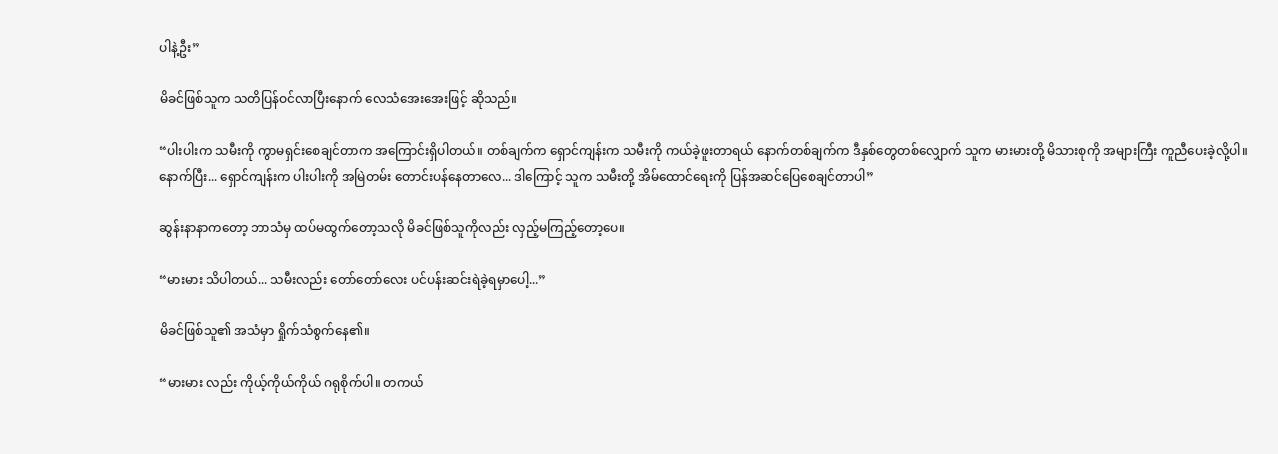ပါနဲ့ဦး”

မိခင်ဖြစ်သူက သတိပြန်ဝင်လာပြီးနောက် လေသံအေးအေးဖြင့် ဆိုသည်။

“ပါးပါးက သမီးကို ကွာမရှင်းစေချင်တာက အကြောင်းရှိပါတယ်။ တစ်ချက်က ရှောင်ကျန်းက သမီးကို ကယ်ခဲ့ဖူးတာရယ် နောက်တစ်ချက်က ဒီနှစ်တွေတစ်လျှောက် သူက မားမားတို့ မိသားစုကို အများကြီး ကူညီပေးခဲ့လို့ပါ။ နောက်ပြီး... ရှောင်ကျန်းက ပါးပါးကို အမြဲတမ်း တောင်းပန်နေတာလေ... ဒါကြောင့် သူက သမီးတို့ အိမ်ထောင်ရေးကို ပြန်အဆင်ပြေစေချင်တာပါ”

ဆွန်းနာနာကတော့ ဘာသံမှ ထပ်မထွက်တော့သလို မိခင်ဖြစ်သူကိုလည်း လှည့်မကြည့်တော့ပေ။

“မားမား သိပါတယ်... သမီးလည်း တော်တော်လေး ပင်ပန်းဆင်းရဲခဲ့ရမှာပေါ့...”

မိခင်ဖြစ်သူ၏ အသံမှာ ရှိုက်သံစွက်နေ၏။

“မားမား လည်း ကိုယ့်ကိုယ်ကိုယ် ဂရုစိုက်ပါ။ တကယ်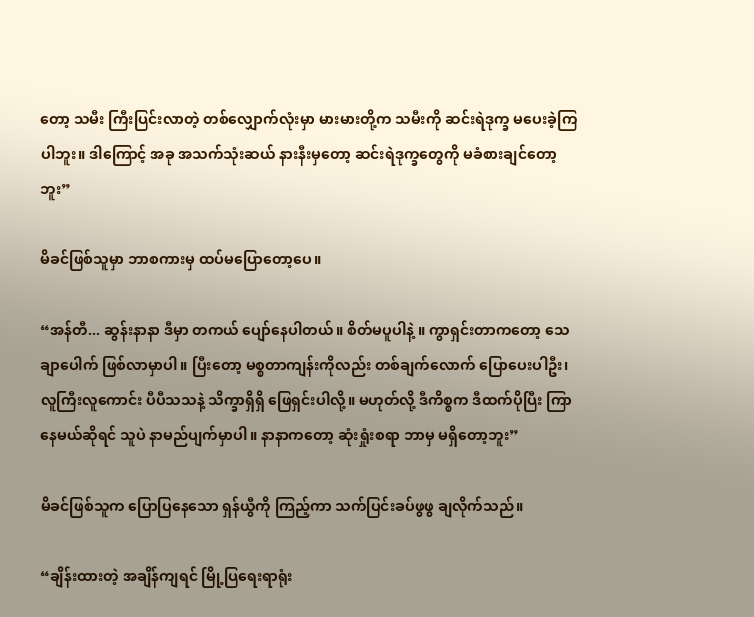တော့ သမီး ကြီးပြင်းလာတဲ့ တစ်လျှောက်လုံးမှာ မားမားတို့က သမီးကို ဆင်းရဲဒုက္ခ မပေးခဲ့ကြပါဘူး။ ဒါကြောင့် အခု အသက်သုံးဆယ် နားနီးမှတော့ ဆင်းရဲဒုက္ခတွေကို မခံစားချင်တော့ဘူး”

မိခင်ဖြစ်သူမှာ ဘာစကားမှ ထပ်မပြောတော့ပေ။

“အန်တီ... ဆွန်းနာနာ ဒီမှာ တကယ် ပျော်နေပါတယ်။ စိတ်မပူပါနဲ့ ။ ကွာရှင်းတာကတော့ သေချာပေါက် ဖြစ်လာမှာပါ။ ပြီးတော့ မစ္စတာကျန်းကိုလည်း တစ်ချက်လောက် ပြောပေးပါဦး၊ လူကြီးလူကောင်း ပီပီသသနဲ့ သိက္ခာရှိရှိ ဖြေရှင်းပါလို့။ မဟုတ်လို့ ဒီကိစ္စက ဒီထက်ပိုပြီး ကြာနေမယ်ဆိုရင် သူပဲ နာမည်ပျက်မှာပါ။ နာနာကတော့ ဆုံးရှုံးစရာ ဘာမှ မရှိတော့ဘူး”

မိခင်ဖြစ်သူက ပြောပြနေသော ရှန်ယွီကို ကြည့်ကာ သက်ပြင်းခပ်ဖွဖွ ချလိုက်သည်။

“ချိန်းထားတဲ့ အချိန်ကျရင် မြို့ပြရေးရာရုံး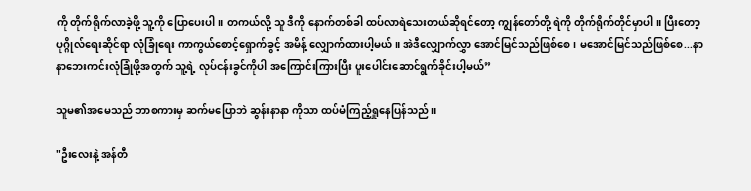ကို တိုက်ရိုက်လာခဲ့ဖို့ သူ့ကို ပြောပေးပါ။ တကယ်လို့ သူ ဒီကို နောက်တစ်ခါ ထပ်လာရဲသေးတယ်ဆိုရင်တော့ ကျွန်တော်တို့ ရဲကို တိုက်ရိုက်တိုင်မှာပါ။ ပြီးတော့ ပုဂ္ဂိုလ်ရေးဆိုင်ရာ လုံခြုံရေး ကာကွယ်စောင့်ရှောက်ခွင့် အမိန့် လျှောက်ထားပါ့မယ်။ အဲဒီလျှောက်လွှာ အောင်မြင်သည်ဖြစ်စေ၊ မအောင်မြင်သည်ဖြစ်စေ...နာနာဘေးကင်းလုံခြုံဖို့အတွက် သူ့ရဲ့ လုပ်ငန်းခွင်ကိုပါ အကြောင်းကြားပြီး ပူးပေါင်းဆောင်ရွက်ခိုင်းပါ့မယ်”

သူမ၏အမေသည် ဘာစကားမှ ဆက်မပြောဘဲ ဆွန်းနာနာ ကိုသာ ထပ်မံကြည့်ရှုနေပြန်သည်။

"ဦးလေးနဲ့ အန်တီ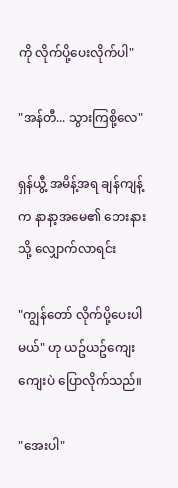ကို လိုက်ပို့ပေးလိုက်ပါ"

"အန်တီ... သွားကြစို့လေ"

ရှန်ယွီ့ အမိန့်အရ ချန်ကျန့် က နာနာ့အမေ၏ ဘေးနားသို့ လျှောက်လာရင်း

"ကျွန်တော် လိုက်ပို့ပေးပါမယ်" ဟု ယဥ်ယဥ်ကျေးကျေးပဲ ပြောလိုက်သည်။

"အေးပါ"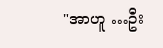"အာဟူ …ဦး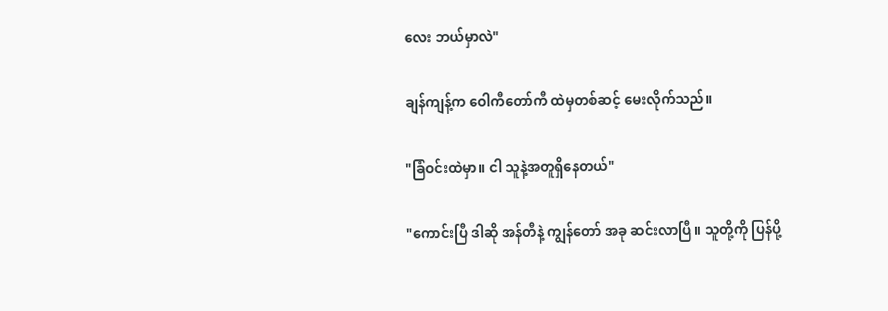လေး ဘယ်မှာလဲ"

ချန်ကျန့်က ဝေါကီတော်ကီ ထဲမှတစ်ဆင့် မေးလိုက်သည်။

"ခြံဝင်းထဲမှာ။ ငါ သူနဲ့အတူရှိနေတယ်"

"ကောင်းပြီ ဒါဆို အန်တီနဲ့ ကျွန်တော် အခု ဆင်းလာပြီ။ သူတို့ကို ပြန်ပို့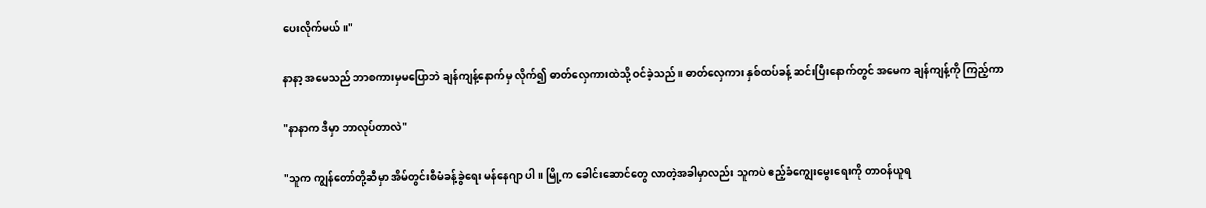ပေးလိုက်မယ်။"

နာနာ့ အမေသည် ဘာစကားမှမပြောဘဲ ချန်ကျန့်နောက်မှ လိုက်၍ ဓာတ်လှေကားထဲသို့ ဝင်ခဲ့သည်။ ဓာတ်လှေကား နှစ်ထပ်ခန့် ဆင်းပြီးနောက်တွင် အမေက ချန်ကျန့်ကို ကြည့်ကာ

"နာနာက ဒီမှာ ဘာလုပ်တာလဲ"

"သူက ကျွန်တော်တို့ဆီမှာ အိမ်တွင်းစီမံခန့်ခွဲရေး မန်နေဂျာ ပါ ။ မြို့က ခေါင်းဆောင်တွေ လာတဲ့အခါမှာလည်း သူကပဲ ဧည့်ခံကျွေးမွေးရေးကို တာဝန်ယူရ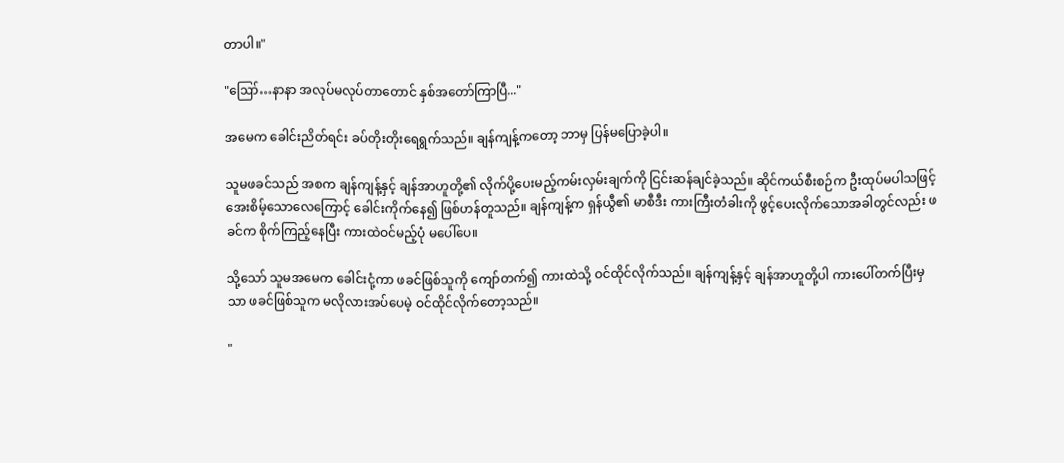တာပါ။"

"ဪ…နာနာ အလုပ်မလုပ်တာတောင် နှစ်အတော်ကြာပြီ..."

အမေက ခေါင်းညိတ်ရင်း ခပ်တိုးတိုးရေရွက်သည်။ ချန်ကျန့်ကတော့ ဘာမှ ပြန်မပြောခဲ့ပါ။

သူမဖခင်သည် အစက ချန်ကျန့်နှင့် ချန်အာဟူတို့၏ လိုက်ပို့ပေးမည့်ကမ်းလှမ်းချက်ကို ငြင်းဆန်ချင်ခဲ့သည်။ ဆိုင်ကယ်စီးစဉ်က ဦးထုပ်မပါသဖြင့် အေးစိမ့်သောလေကြောင့် ခေါင်းကိုက်နေ၍ ဖြစ်ဟန်တူသည်။ ချန်ကျန့်က ရှန်ယွီ၏ မာစီဒီး ကားကြီးတံခါးကို ဖွင့်ပေးလိုက်သောအခါတွင်လည်း ဖခင်က စိုက်ကြည့်နေပြီး ကားထဲဝင်မည့်ပုံ မပေါ်ပေ။

သို့သော် သူမအမေက ခေါင်းငုံ့ကာ ဖခင်ဖြစ်သူကို ကျော်တက်၍ ကားထဲသို့ ဝင်ထိုင်လိုက်သည်။ ချန်ကျန့်နှင့် ချန်အာဟူတို့ပါ ကားပေါ်တက်ပြီးမှသာ ဖခင်ဖြစ်သူက မလိုလားအပ်ပေမဲ့ ဝင်ထိုင်လိုက်တော့သည်။

"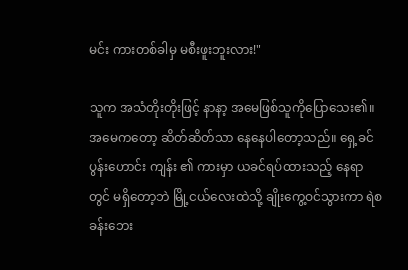မင်း ကားတစ်ခါမှ မစီးဖူးဘူးလား!"

သူက အသံတိုးတိုးဖြင့် နာနာ့ အမေဖြစ်သူကိုပြောသေး၏။ အမေကတော့ ဆိတ်ဆိတ်သာ နေနေပါတော့သည်။ ရှေ့ခင်ပွန်းဟောင်း ကျန်း ၏ ကားမှာ ယခင်ရပ်ထားသည့် နေရာတွင် မရှိတော့ဘဲ မြို့ငယ်လေးထဲသို့ ချိုးကွေ့ဝင်သွားကာ ရဲစခန်းဘေး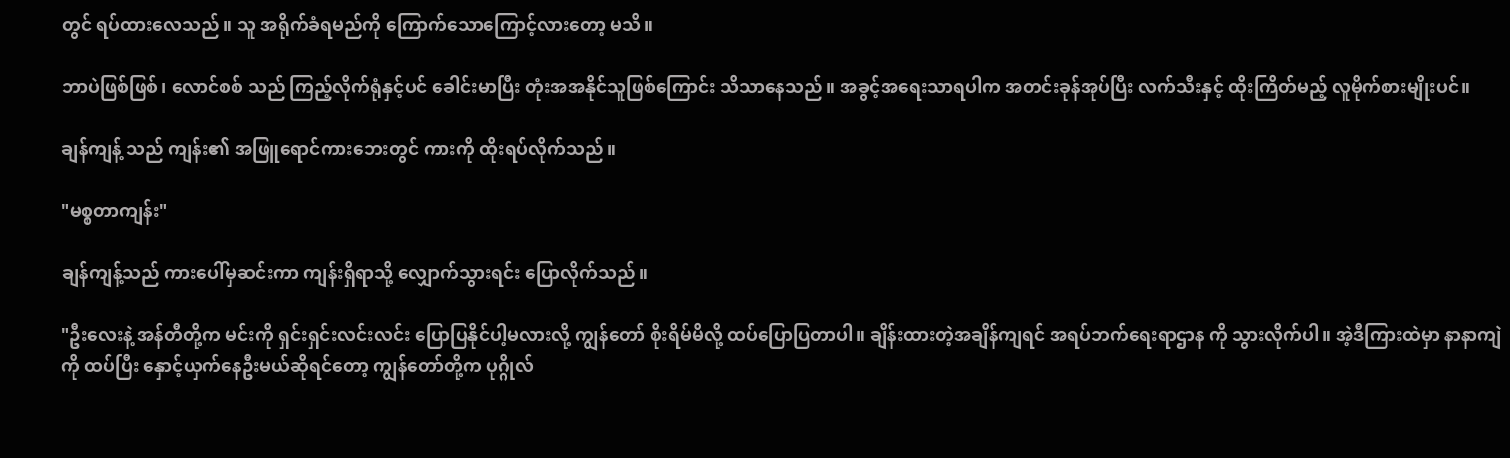တွင် ရပ်ထားလေသည်။ သူ အရိုက်ခံရမည်ကို ကြောက်သောကြောင့်လားတော့ မသိ။

ဘာပဲဖြစ်ဖြစ်၊ လောင်စစ် သည် ကြည့်လိုက်ရုံနှင့်ပင် ခေါင်းမာပြီး တုံးအအနိုင်သူဖြစ်ကြောင်း သိသာနေသည်။ အခွင့်အရေးသာရပါက အတင်းခုန်အုပ်ပြီး လက်သီးနှင့် ထိုးကြိတ်မည့် လူမိုက်စားမျိုးပင်။

ချန်ကျန့် သည် ကျန်း၏ အဖြူရောင်ကားဘေးတွင် ကားကို ထိုးရပ်လိုက်သည်။

"မစ္စတာကျန်း"

ချန်ကျန့်သည် ကားပေါ်မှဆင်းကာ ကျန်းရှိရာသို့ လျှောက်သွားရင်း ပြောလိုက်သည်။

"ဦးလေးနဲ့ အန်တီတို့က မင်းကို ရှင်းရှင်းလင်းလင်း ပြောပြနိုင်ပါ့မလားလို့ ကျွန်တော် စိုးရိမ်မိလို့ ထပ်ပြောပြတာပါ။ ချိန်းထားတဲ့အချိန်ကျရင် အရပ်ဘက်ရေးရာဌာန ကို သွားလိုက်ပါ။ အဲ့ဒီကြားထဲမှာ နာနာကျဲကို ထပ်ပြီး နှောင့်ယှက်နေဦးမယ်ဆိုရင်တော့ ကျွန်တော်တို့က ပုဂ္ဂိုလ်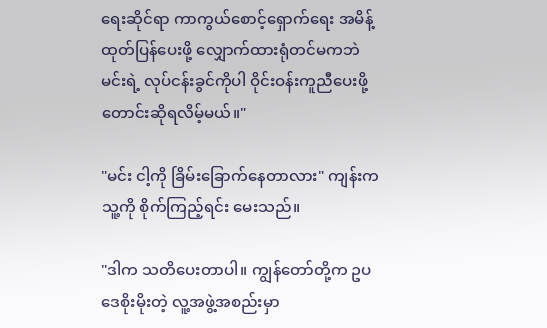ရေးဆိုင်ရာ ကာကွယ်စောင့်ရှောက်ရေး အမိန့်ထုတ်ပြန်ပေးဖို့ လျှောက်ထားရုံတင်မကဘဲ မင်းရဲ့ လုပ်ငန်းခွင်ကိုပါ ဝိုင်းဝန်းကူညီပေးဖို့ တောင်းဆိုရလိမ့်မယ်။"

"မင်း ငါ့ကို ခြိမ်းခြောက်နေတာလား" ကျန်းက သူ့ကို စိုက်ကြည့်ရင်း မေးသည်။

"ဒါက သတိပေးတာပါ။ ကျွန်တော်တို့က ဥပဒေစိုးမိုးတဲ့ လူ့အဖွဲ့အစည်းမှာ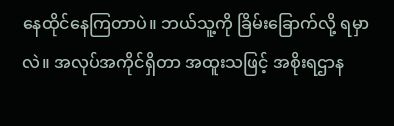နေထိုင်နေကြတာပဲ။ ဘယ်သူ့ကို ခြိမ်းခြောက်လို့ ရမှာလဲ။ အလုပ်အကိုင်ရှိတာ အထူးသဖြင့် အစိုးရဌာန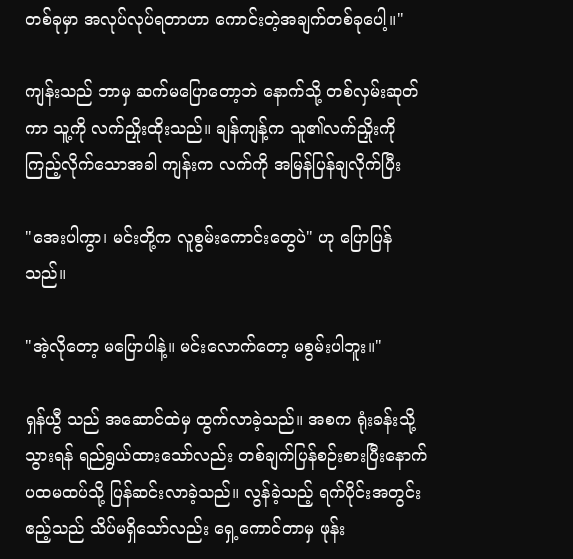တစ်ခုမှာ အလုပ်လုပ်ရတာဟာ ကောင်းတဲ့အချက်တစ်ခုပေါ့။"

ကျန်းသည် ဘာမှ ဆက်မပြောတော့ဘဲ နောက်သို့ တစ်လှမ်းဆုတ်ကာ သူ့ကို လက်ညှိုးထိုးသည်။ ချန်ကျန့်က သူ၏လက်ညှိုးကို ကြည့်လိုက်သောအခါ ကျန်းက လက်ကို အမြန်ပြန်ချလိုက်ပြီး

"အေးပါကွာ၊ မင်းတို့က လူစွမ်းကောင်းတွေပဲ" ဟု ပြောပြန်သည်။

"အဲ့လိုတော့ မပြောပါနဲ့။ မင်းလောက်တော့ မစွမ်းပါဘူး။"

ရှန်ယွီ သည် အဆောင်ထဲမှ ထွက်လာခဲ့သည်။ အစက ရုံးခန်းသို့ သွားရန် ရည်ရွယ်ထားသော်လည်း တစ်ချက်ပြန်စဉ်းစားပြီးနောက် ပထမထပ်သို့ ပြန်ဆင်းလာခဲ့သည်။ လွန်ခဲ့သည့် ရက်ပိုင်းအတွင်း ဧည့်သည် သိပ်မရှိသော်လည်း ရှေ့ကောင်တာမှ ဖုန်း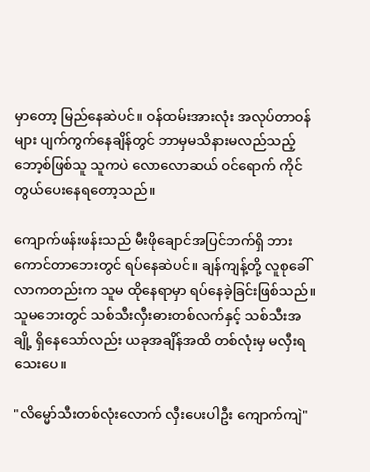မှာတော့ မြည်နေဆဲပင်။ ဝန်ထမ်းအားလုံး အလုပ်တာဝန်များ ပျက်ကွက်နေချိန်တွင် ဘာမှမသိနားမလည်သည့်ဘော့စ်ဖြစ်သူ သူကပဲ လောလောဆယ် ဝင်ရောက် ကိုင်တွယ်ပေးနေရတော့သည်။

ကျောက်ဖန်းဖန်းသည် မီးဖိုချောင်အပြင်ဘက်ရှိ ဘားကောင်တာဘေးတွင် ရပ်နေဆဲပင်။ ချန်ကျန့်တို့ လူစုခေါ်လာကတည်းက သူမ ထိုနေရာမှာ ရပ်နေခဲ့ခြင်းဖြစ်သည်။ သူမဘေးတွင် သစ်သီးလှီးဓားတစ်လက်နှင့် သစ်သီးအချို့ ရှိနေသော်လည်း ယခုအချိန်အထိ တစ်လုံးမှ မလှီးရသေးပေ။

"လိမ္မော်သီးတစ်လုံးလောက် လှီးပေးပါဦး ကျောက်ကျဲ"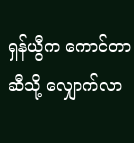ရှန်ယွီက ကောင်တာဆီသို့ လျှောက်လာ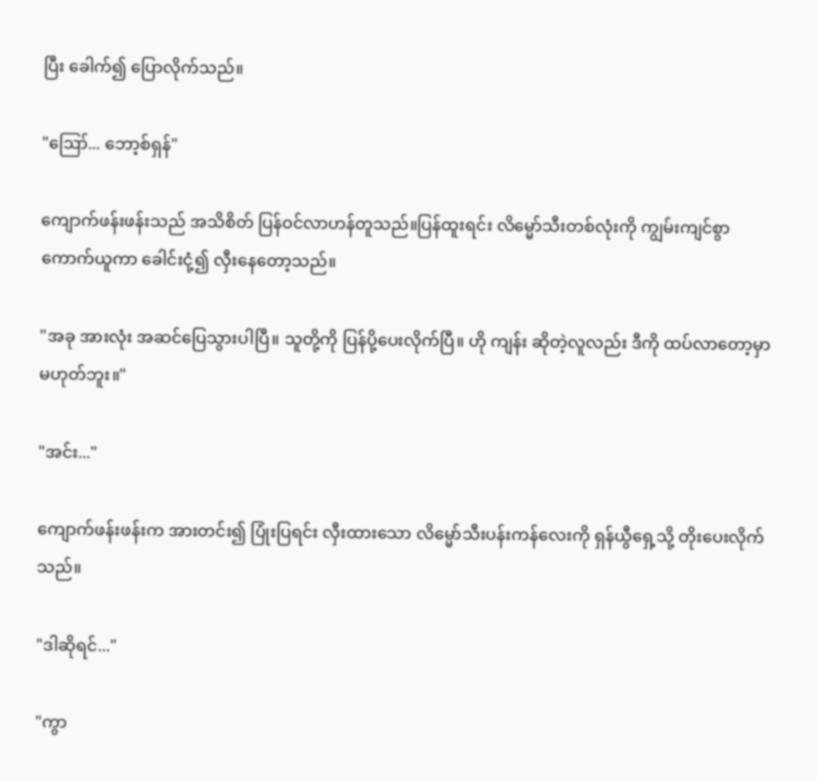ပြီး ခေါက်၍ ပြောလိုက်သည်။

"ဪ... ဘော့စ်ရှန်"

ကျောက်ဖန်းဖန်းသည် အသိစိတ် ပြန်ဝင်လာဟန်တူသည်။ပြန်ထူးရင်း လိမ္မော်သီးတစ်လုံးကို ကျွမ်းကျင်စွာ ကောက်ယူကာ ခေါင်းငုံ့၍ လှီးနေတော့သည်။

"အခု အားလုံး အဆင်ပြေသွားပါပြီ။ သူတို့ကို ပြန်ပို့ပေးလိုက်ပြီ။ ဟို ကျန်း ဆိုတဲ့လူလည်း ဒီကို ထပ်လာတော့မှာ မဟုတ်ဘူး။"

"အင်း..."

ကျောက်ဖန်းဖန်းက အားတင်း၍ ပြုံးပြရင်း လှီးထားသော လိမ္မော်သီးပန်းကန်လေးကို ရှန်ယွီရှေ့သို့ တိုးပေးလိုက်သည်။

"ဒါဆိုရင်..."

"ကွာ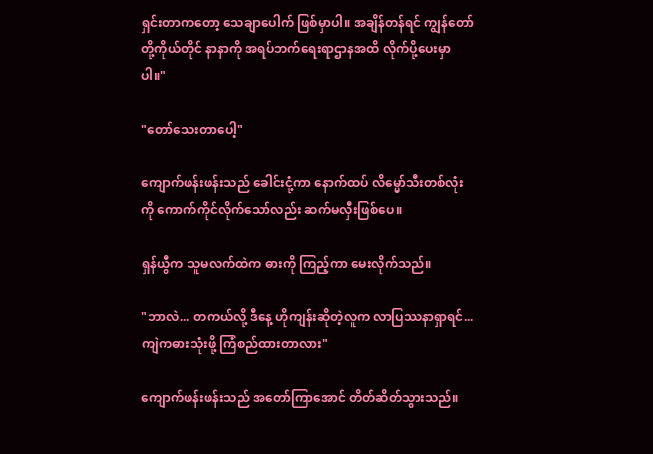ရှင်းတာကတော့ သေချာပေါက် ဖြစ်မှာပါ။ အချိန်တန်ရင် ကျွန်တော်တို့ကိုယ်တိုင် နာနာကို အရပ်ဘက်ရေးရာဌာနအထိ လိုက်ပို့ပေးမှာပါ။"

"တော်သေးတာပေါ့"

ကျောက်ဖန်းဖန်းသည် ခေါင်းငုံ့ကာ နောက်ထပ် လိမ္မော်သီးတစ်လုံးကို ကောက်ကိုင်လိုက်သော်လည်း ဆက်မလှီးဖြစ်ပေ။

ရှန်ယွီက သူမလက်ထဲက ဓားကို ကြည့်ကာ မေးလိုက်သည်။

"ဘာလဲ... တကယ်လို့ ဒီနေ့ ဟိုကျန်းဆိုတဲ့လူက လာပြဿနာရှာရင်...ကျဲကဓားသုံးဖို့ ကြံစည်ထားတာလား"

ကျောက်ဖန်းဖန်းသည် အတော်ကြာအောင် တိတ်ဆိတ်သွားသည်။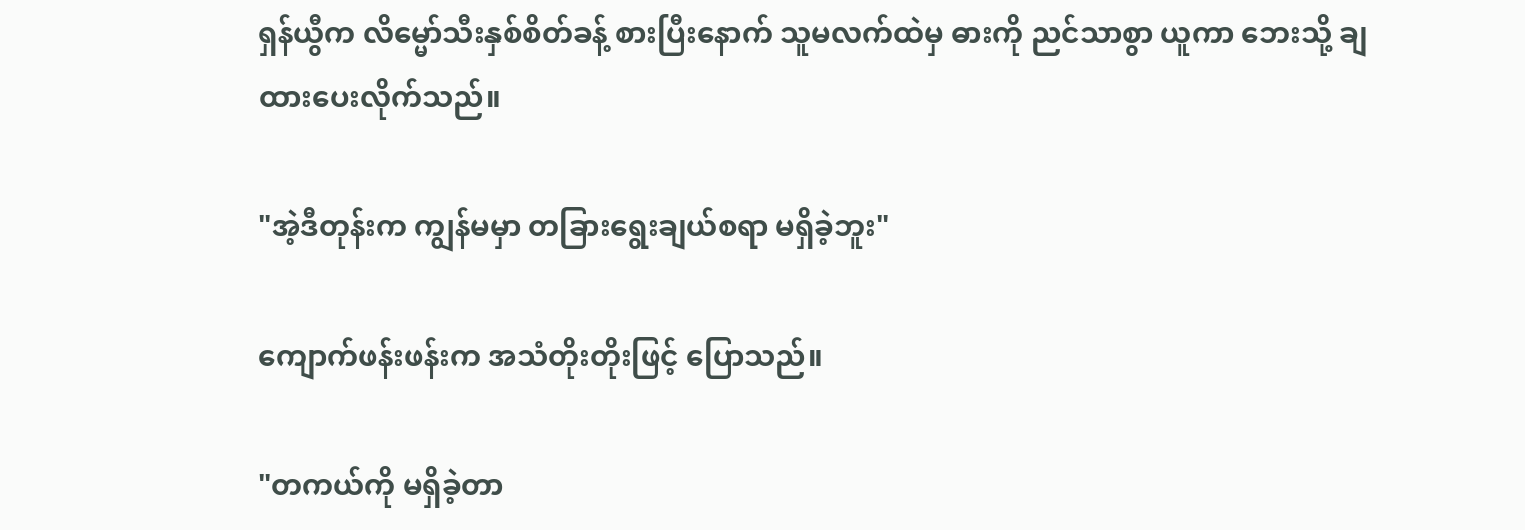ရှန်ယွီက လိမ္မော်သီးနှစ်စိတ်ခန့် စားပြီးနောက် သူမလက်ထဲမှ ဓားကို ညင်သာစွာ ယူကာ ဘေးသို့ ချထားပေးလိုက်သည်။

"အဲ့ဒီတုန်းက ကျွန်မမှာ တခြားရွေးချယ်စရာ မရှိခဲ့ဘူး"

ကျောက်ဖန်းဖန်းက အသံတိုးတိုးဖြင့် ပြောသည်။

"တကယ်ကို မရှိခဲ့တာ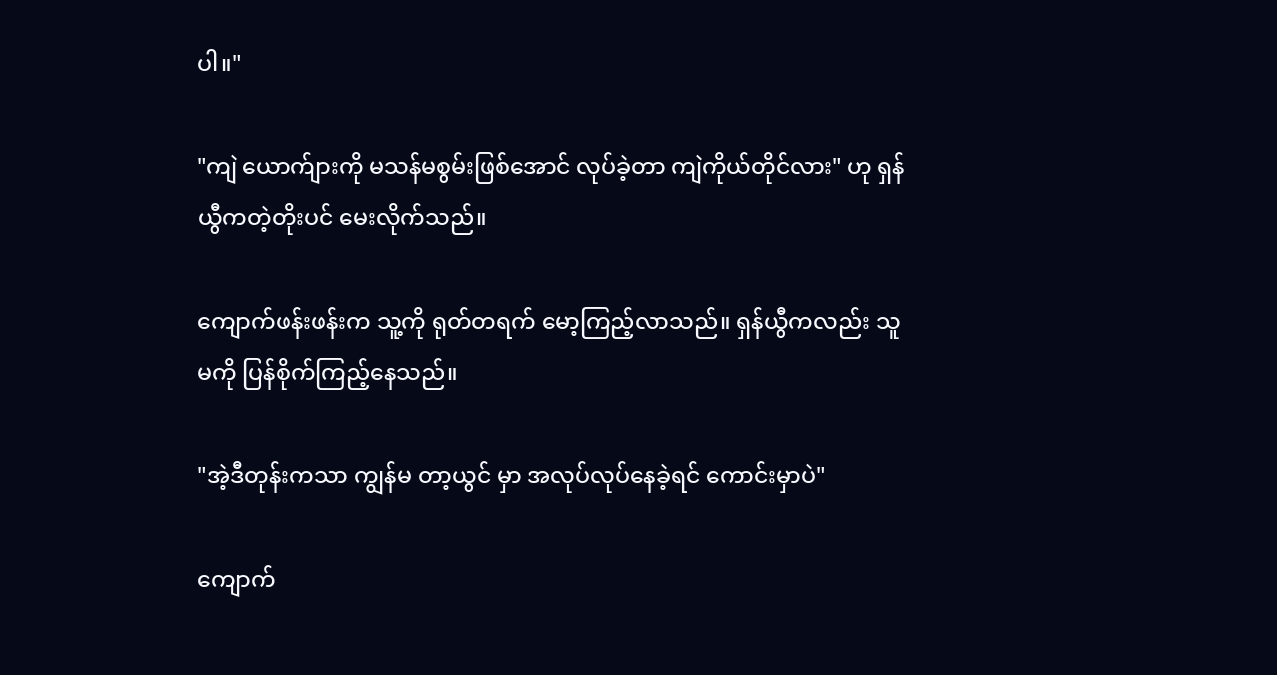ပါ။"

"ကျဲ ယောက်ျားကို မသန်မစွမ်းဖြစ်အောင် လုပ်ခဲ့တာ ကျဲကိုယ်တိုင်လား" ဟု ရှန်ယွီကတဲ့တိုးပင် မေးလိုက်သည်။

ကျောက်ဖန်းဖန်းက သူ့ကို ရုတ်တရက် မော့ကြည့်လာသည်။ ရှန်ယွီကလည်း သူမကို ပြန်စိုက်ကြည့်နေသည်။

"အဲ့ဒီတုန်းကသာ ကျွန်မ တာ့ယွင် မှာ အလုပ်လုပ်နေခဲ့ရင် ကောင်းမှာပဲ"

ကျောက်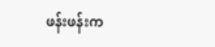ဖန်းဖန်းက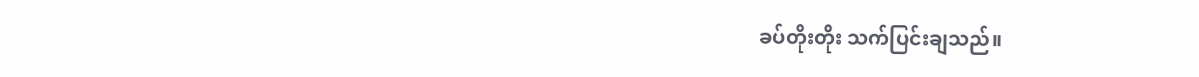ခပ်တိုးတိုး သက်ပြင်းချသည်။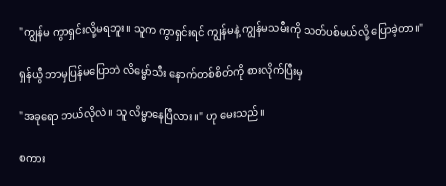"ကျွန်မ ကွာရှင်းလို့မရဘူး။ သူက ကွာရှင်းရင် ကျွန်မနဲ့ ကျွန်မသမီးကို သတ်ပစ်မယ်လို့ ပြောခဲ့တာ။"

ရှန်ယွီ ဘာမှပြန်မပြောဘဲ လိမ္မော်သီး နောက်တစ်စိတ်ကို စားလိုက်ပြီးမှ

"အခုရော ဘယ်လိုလဲ။ သူ လိမ္မာနေပြီလား။" ဟု မေးသည်။

စကား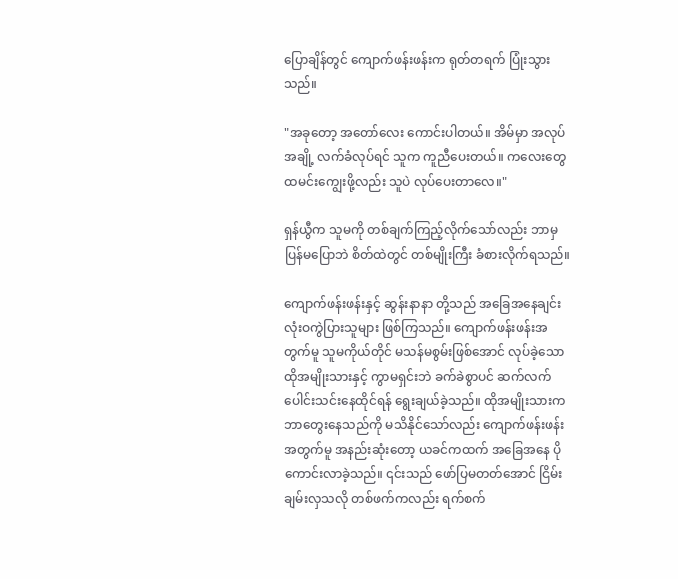ပြောချိန်တွင် ကျောက်ဖန်းဖန်းက ရုတ်တရက် ပြုံးသွားသည်။

"အခုတော့ အတော်လေး ကောင်းပါတယ်။ အိမ်မှာ အလုပ်အချို့ လက်ခံလုပ်ရင် သူက ကူညီပေးတယ်။ ကလေးတွေ ထမင်းကျွေးဖို့လည်း သူပဲ လုပ်ပေးတာလေ။"

ရှန်ယွီက သူမကို တစ်ချက်ကြည့်လိုက်သော်လည်း ဘာမှပြန်မပြောဘဲ စိတ်ထဲတွင် တစ်မျိုးကြီး ခံစားလိုက်ရသည်။

ကျောက်ဖန်းဖန်းနှင့် ဆွန်းနာနာ တို့သည် အခြေအနေချင်း လုံးဝကွဲပြားသူများ ဖြစ်ကြသည်။ ကျောက်ဖန်းဖန်းအတွက်မူ သူမကိုယ်တိုင် မသန်မစွမ်းဖြစ်အောင် လုပ်ခဲ့သော ထိုအမျိုးသားနှင့် ကွာမရှင်းဘဲ ခက်ခဲစွာပင် ဆက်လက်ပေါင်းသင်းနေထိုင်ရန် ရွေးချယ်ခဲ့သည်။ ထိုအမျိုးသားက ဘာတွေးနေသည်ကို မသိနိုင်သော်လည်း ကျောက်ဖန်းဖန်းအတွက်မူ အနည်းဆုံးတော့ ယခင်ကထက် အခြေအနေ ပိုကောင်းလာခဲ့သည်။ ၎င်းသည် ဖော်ပြမတတ်အောင် ငြိမ်းချမ်းလှသလို တစ်ဖက်ကလည်း ရက်စက်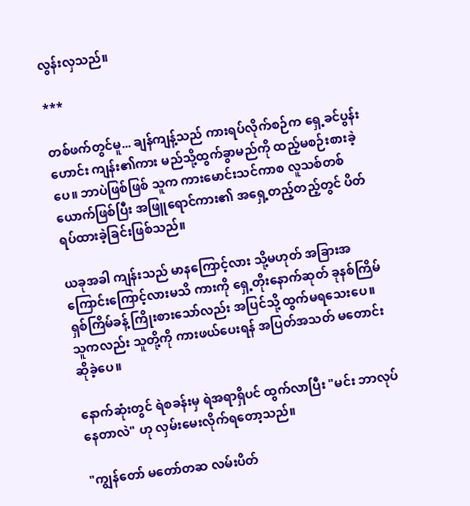လွန်းလှသည်။

***

တစ်ဖက်တွင်မူ... ချန်ကျန့်သည် ကားရပ်လိုက်စဉ်က ရှေ့ခင်ပွန်းဟောင်း ကျန်း၏ကား မည်သို့ထွက်ခွာမည်ကို ထည့်မစဉ်းစားခဲ့ပေ။ ဘာပဲဖြစ်ဖြစ် သူက ကားမောင်းသင်ကာစ လူသစ်တစ်ယောက်ဖြစ်ပြီး အဖြူရောင်ကား၏ အရှေ့တည့်တည့်တွင် ပိတ်ရပ်ထားခဲ့ခြင်းဖြစ်သည်။

ယခုအခါ ကျန်းသည် မာနကြောင့်လား သို့မဟုတ် အခြားအကြောင်းကြောင့်လားမသိ ကားကို ရှေ့တိုးနောက်ဆုတ် ခုနစ်ကြိမ် ရှစ်ကြိမ်ခန့် ကြိုးစားသော်လည်း အပြင်သို့ ထွက်မရသေးပေ။ သူကလည်း သူတို့ကို ကားဖယ်ပေးရန် အပြတ်အသတ် မတောင်းဆိုခဲ့ပေ။

နောက်ဆုံးတွင် ရဲစခန်းမှ ရဲအရာရှိပင် ထွက်လာပြီး "မင်း ဘာလုပ်နေတာလဲ" ဟု လှမ်းမေးလိုက်ရတော့သည်။

"ကျွန်တော် မတော်တဆ လမ်းပိတ်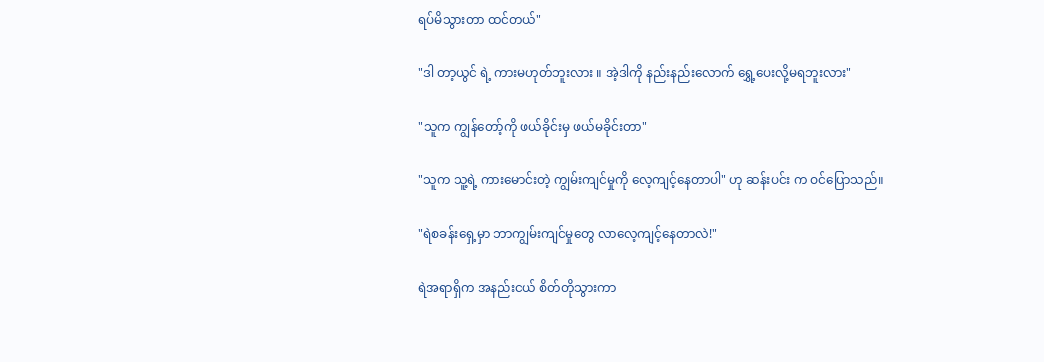ရပ်မိသွားတာ ထင်တယ်"

"ဒါ တာ့ယွင် ရဲ့ ကားမဟုတ်ဘူးလား ။ အဲ့ဒါကို နည်းနည်းလောက် ရွှေ့ပေးလို့မရဘူးလား"

"သူက ကျွန်တော့်ကို ဖယ်ခိုင်းမှ ဖယ်မခိုင်းတာ"

"သူက သူ့ရဲ့ ကားမောင်းတဲ့ ကျွမ်းကျင်မှုကို လေ့ကျင့်နေတာပါ" ဟု ဆန်းပင်း က ဝင်ပြောသည်။

"ရဲစခန်းရှေ့မှာ ဘာကျွမ်းကျင်မှုတွေ လာလေ့ကျင့်နေတာလဲ!"

ရဲအရာရှိက အနည်းငယ် စိတ်တိုသွားကာ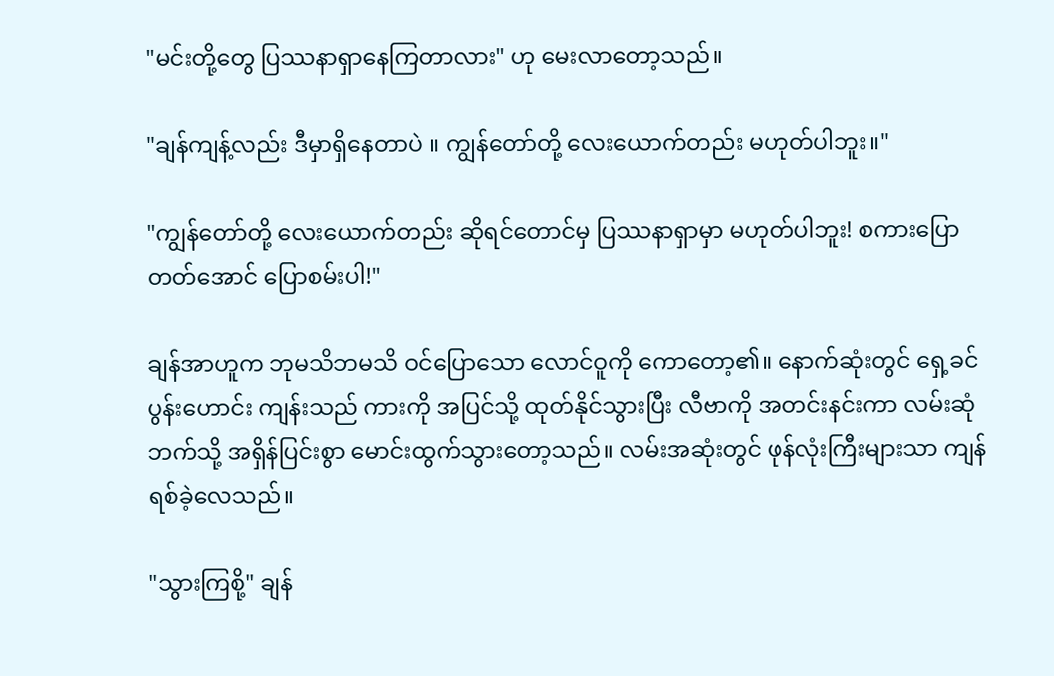"မင်းတို့တွေ ပြဿနာရှာနေကြတာလား" ဟု မေးလာတော့သည်။

"ချန်ကျန့်လည်း ဒီမှာရှိနေတာပဲ ။ ကျွန်တော်တို့ လေးယောက်တည်း မဟုတ်ပါဘူး။"

"ကျွန်တော်တို့ လေးယောက်တည်း ဆိုရင်တောင်မှ ပြဿနာရှာမှာ မဟုတ်ပါဘူး! စကားပြောတတ်အောင် ပြောစမ်းပါ!"

ချန်အာဟူက ဘုမသိဘမသိ ဝင်ပြောသော လောင်ဝူကို ကောတော့၏။ နောက်ဆုံးတွင် ရှေ့ခင်ပွန်းဟောင်း ကျန်းသည် ကားကို အပြင်သို့ ထုတ်နိုင်သွားပြီး လီဗာကို အတင်းနင်းကာ လမ်းဆုံဘက်သို့ အရှိန်ပြင်းစွာ မောင်းထွက်သွားတော့သည်။ လမ်းအဆုံးတွင် ဖုန်လုံးကြီးများသာ ကျန်ရစ်ခဲ့လေသည်။

"သွားကြစို့" ချန်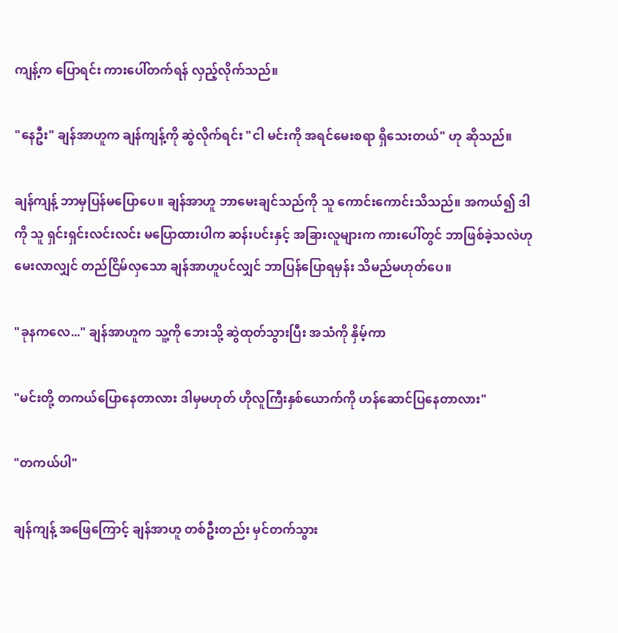ကျန့်က ပြောရင်း ကားပေါ်တက်ရန် လှည့်လိုက်သည်။

"နေဦး" ချန်အာဟူက ချန်ကျန့်ကို ဆွဲလိုက်ရင်း "ငါ မင်းကို အရင်မေးစရာ ရှိသေးတယ်" ဟု ဆိုသည်။

ချန်ကျန့် ဘာမှပြန်မပြောပေ။ ချန်အာဟူ ဘာမေးချင်သည်ကို သူ ကောင်းကောင်းသိသည်။ အကယ်၍ ဒါကို သူ ရှင်းရှင်းလင်းလင်း မပြောထားပါက ဆန်းပင်းနှင့် အခြားလူများက ကားပေါ်တွင် ဘာဖြစ်ခဲ့သလဲဟု မေးလာလျှင် တည်ငြိမ်လှသော ချန်အာဟူပင်လျှင် ဘာပြန်ပြောရမှန်း သိမည်မဟုတ်ပေ။

"ခုနကလေ..." ချန်အာဟူက သူ့ကို ဘေးသို့ ဆွဲထုတ်သွားပြီး အသံကို နှိမ့်ကာ

"မင်းတို့ တကယ်ပြောနေတာလား ဒါမှမဟုတ် ဟိုလူကြီးနှစ်ယောက်ကို ဟန်ဆောင်ပြနေတာလား"

"တကယ်ပါ"

ချန်ကျန့် အဖြေကြောင့် ချန်အာဟူ တစ်ဦးတည်း မှင်တက်သွား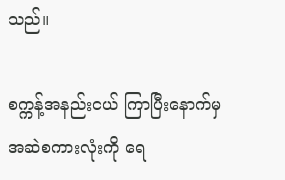သည်။

စက္ကန့်အနည်းငယ် ကြာပြီးနောက်မှ အဆဲစကားလုံးကို ရေ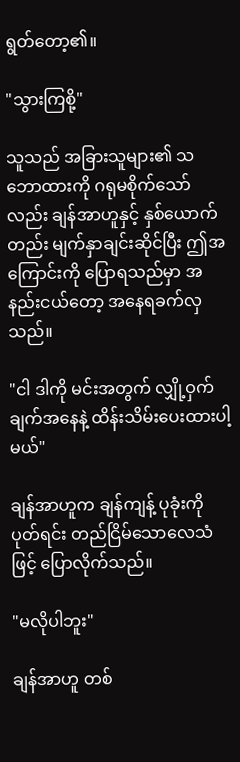ရွတ်တော့၏။

"သွားကြစို့"

သူသည် အခြားသူများ၏ သဘောထားကို ဂရုမစိုက်သော်လည်း ချန်အာဟူနှင့် နှစ်ယောက်တည်း မျက်နှာချင်းဆိုင်ပြီး ဤအကြောင်းကို ပြောရသည်မှာ အနည်းငယ်တော့ အနေရခက်လှသည်။

"ငါ ဒါကို မင်းအတွက် လျှို့ဝှက်ချက်အနေနဲ့ ထိန်းသိမ်းပေးထားပါ့မယ်"

ချန်အာဟူက ချန်ကျန့် ပုခုံးကို ပုတ်ရင်း တည်ငြိမ်သောလေသံဖြင့် ပြောလိုက်သည်။

"မလိုပါဘူး"

ချန်အာဟူ တစ်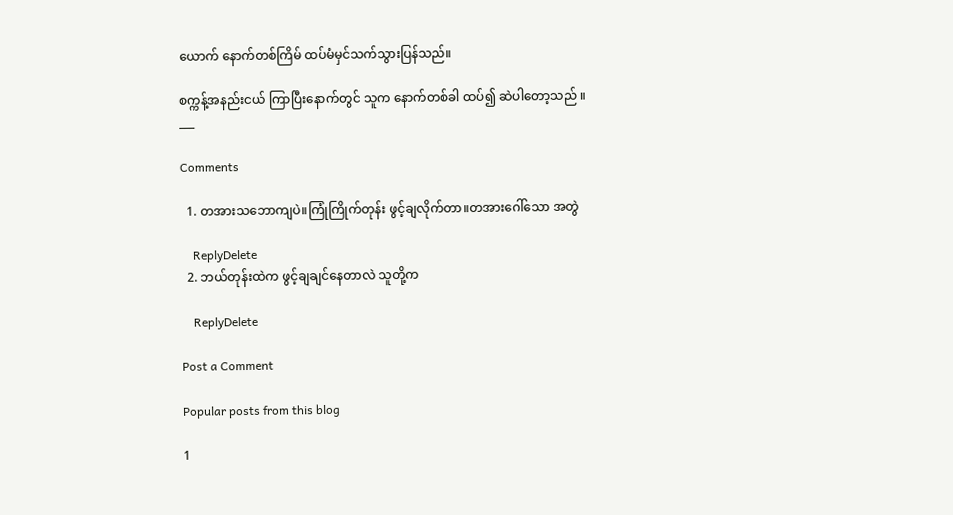ယောက် နောက်တစ်ကြိမ် ထပ်မံမှင်သက်သွားပြန်သည်။

စက္ကန့်အနည်းငယ် ကြာပြီးနောက်တွင် သူက နောက်တစ်ခါ ထပ်၍ ဆဲပါတော့သည် ။
___

Comments

  1. တအားသဘောကျပဲ။ကြုံကြိုက်တုန်း ဖွင့်ချလိုက်တာ။တအားဂေါ်သော အတွဲ

    ReplyDelete
  2. ဘယ်တုန်းထဲက ဖွင့်ချချင်နေတာလဲ သူတို့က

    ReplyDelete

Post a Comment

Popular posts from this blog

1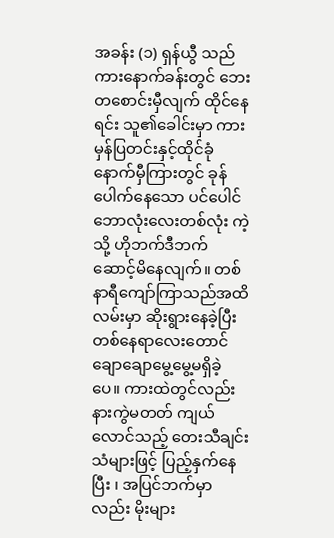အခန်း (၁) ရှန်ယွီ သည် ကားနောက်ခန်းတွင် ဘေးတစောင်းမှီလျက် ထိုင်နေရင်း သူ၏ခေါင်းမှာ ကားမှန်ပြတင်းနှင့်ထိုင်ခုံနောက်မှီကြားတွင် ခုန်ပေါက်နေသော ပင်ပေါင်ဘောလုံးလေးတစ်လုံး ကဲ့သို့ ဟိုဘက်ဒီဘက် ဆောင့်မိနေလျက်။ တစ်နာရီကျော်ကြာသည်အထိ လမ်းမှာ ဆိုးရွားနေခဲ့ပြီး တစ်နေရာလေးတောင် ချောချောမွေ့မွေ့မရှိခဲ့ပေ။ ကားထဲတွင်လည်း နားကွဲမတတ် ကျယ်လောင်သည့် တေးသီချင်းသံများဖြင့် ပြည့်နှက်နေပြီး ၊ အပြင်ဘက်မှာလည်း မိုးများ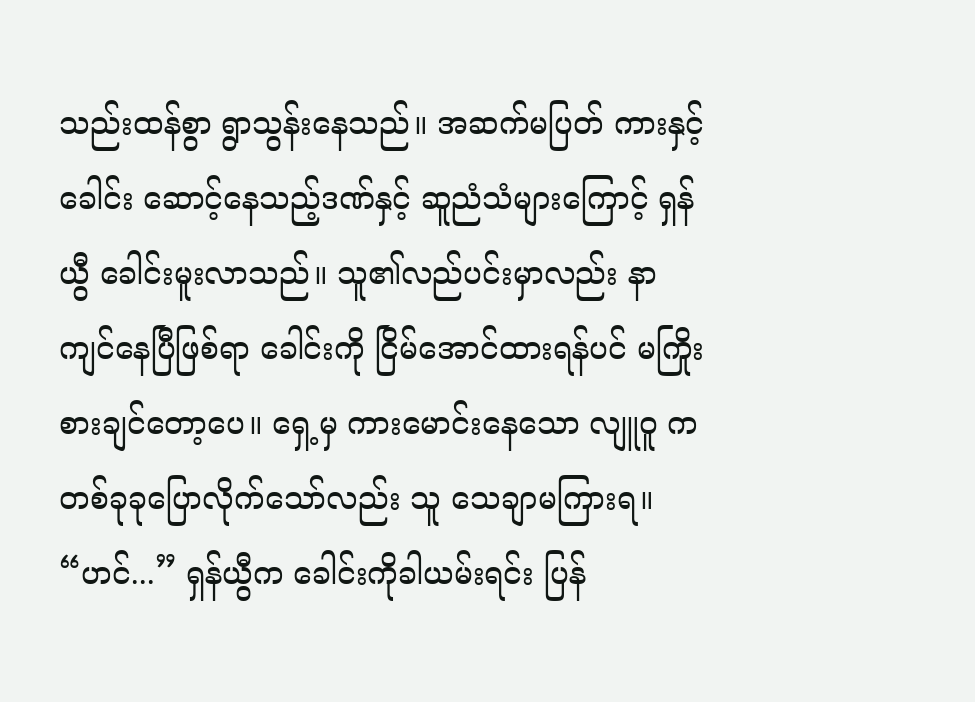သည်းထန်စွာ ရွာသွန်းနေသည်။ အဆက်မပြတ် ကားနှင့် ခေါင်း ဆောင့်နေသည့်ဒဏ်နှင့် ဆူညံသံများကြောင့် ရှန်ယွီ ခေါင်းမူးလာသည်။ သူ၏လည်ပင်းမှာလည်း နာကျင်နေပြီဖြစ်ရာ ခေါင်းကို ငြိမ်အောင်ထားရန်ပင် မကြိုးစားချင်တော့ပေ။ ရှေ့မှ ကားမောင်းနေသော လျူဝူ က တစ်ခုခုပြောလိုက်သော်လည်း သူ သေချာမကြားရ။ “ဟင်...” ရှန်ယွီက ခေါင်းကိုခါယမ်းရင်း ပြန်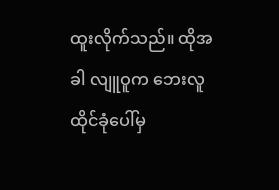ထူးလိုက်သည်။ ထိုအခါ လျူဝူက ဘေးလူထိုင်ခုံပေါ်မှ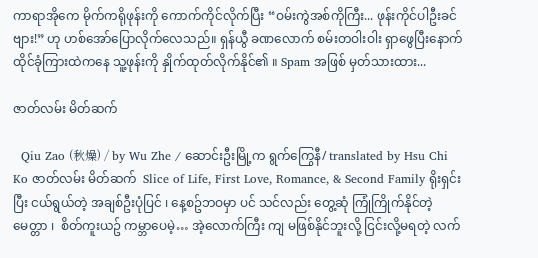ကာရာအိုကေ မိုက်ကရိုဖုန်းကို ကောက်ကိုင်လိုက်ပြီး “ဝမ်းကွဲအစ်ကိုကြီး... ဖုန်းကိုင်ပါဦးခင်ဗျား!” ဟု ဟစ်အော်ပြောလိုက်လေသည်။ ရှန်ယွီ ခဏလောက် စမ်းတဝါးဝါး ရှာဖွေပြီးနောက် ထိုင်ခုံကြားထဲကနေ သူ့ဖုန်းကို နှိုက်ထုတ်လိုက်နိုင်၏ ။ Spam အဖြစ် မှတ်သားထား...

ဇာတ်လမ်း မိတ်ဆက်

  Qiu Zao (秋燥) / by Wu Zhe / ဆောင်းဦးမြို့က ရွက်ကြွေနီ/ translated by Hsu Chi Ko ဇာတ်လမ်း မိတ်ဆက်  Slice of Life, First Love, Romance, & Second Family ရိုးရှင်းပြီး ငယ်ရွယ်တဲ့ အချစ်ဦးပုံပြင် ၊ နေ့စဥ်ဘဝမှာ ပင် သင်လည်း တွေ့ဆုံ ကြုံကြိုက်နိုင်တဲ့ မေတ္တာ ၊  စိတ်ကူးယဥ် ကမ္ဘာပေမဲ့… အဲ့လောက်ကြီး ကျ မဖြစ်နိုင်ဘူးလို့ ငြင်းလို့မရတဲ့ လက်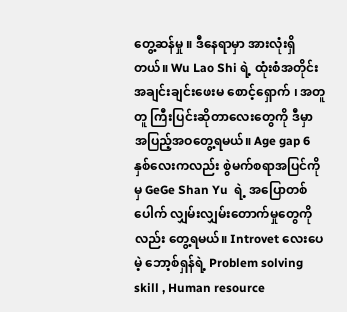တွေ့ဆန်မှု ။ ဒီနေရာမှာ အားလုံးရှိတယ်။ Wu Lao Shi ရဲ့ ထုံးစံအတိုင်း အချင်းချင်းဖေးမ စောင့်‌ရှောက် ၊ အတူတူ ကြီးပြင်းဆိုတာလေးတွေကို ဒီမှာ အပြည့်အဝတွေ့ရမယ်။ Age gap 6 နှစ်လေးကလည်း စွဲမက်စရာအပြင်ကိုမှ GeGe Shan Yu  ရဲ့ အပြောတစ်ပေါက် လျှမ်းလျှမ်းတောက်မှုတွေကိုလည်း တွေ့ရမယ်။ Introvet လေးပေမဲ့ ဘော့စ်ရှန်ရဲ့ Problem solving skill , Human resource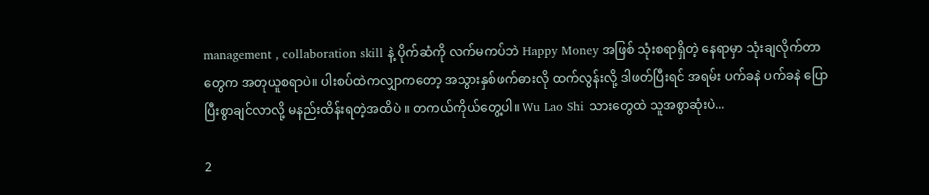management , collaboration skill နဲ့ ပိုက်ဆံကို လက်မကပ်ဘဲ Happy Money အဖြစ် သုံးစရာရှိတဲ့ နေရာမှာ သုံးချလိုက်တာတွေက အတုယူစရာပဲ။ ပါးစပ်ထဲကလျှာကတော့ အသွားနှစ်ဖက်ဓားလို ထက်လွန်းလို့ ဒါဖတ်ပြီးရင် အရမ်း ပက်ခနဲ ပက်ခနဲ ပြောပြီးစွာချင်လာလို့ မနည်းထိန်းရတဲ့အထိပဲ ။ တကယ်ကိုယ်တွေ့ပါ။ Wu Lao Shi သားတွေထဲ သူအစွာဆုံးပဲ...

2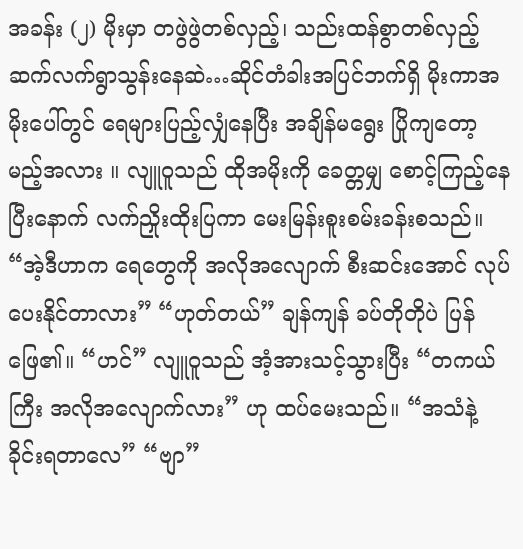အခန်း (၂) မိုးမှာ တဖွဲဖွဲတစ်လှည့်၊ သည်းထန်စွာတစ်လှည့် ဆက်လက်ရွာသွန်းနေဆဲ…ဆိုင်တံခါးအပြင်ဘက်ရှိ မိုးကာအမိုးပေါ်တွင် ရေများပြည့်လျှံနေပြီး အချိန်မရွေး ပြိုကျတော့မည့်အလား ။ လျူဝူသည် ထိုအမိုးကို ခေတ္တမျှ စောင့်ကြည့်နေပြီးနောက် လက်ညှိုးထိုးပြကာ မေးမြန်းစူးစမ်းခန်းစသည်။ “အဲ့ဒီဟာက ရေတွေကို အလိုအလျောက် စီးဆင်းအောင် လုပ်ပေးနိုင်တာလား” “ဟုတ်တယ်” ချန်ကျန် ခပ်တိုတိုပဲ ပြန်ဖြေ၏။ “ဟင်” လျူဝူသည် အံ့အားသင့်သွားပြီး “တကယ်ကြီး အလိုအလျောက်လား” ဟု ထပ်မေးသည်။ “အသံနဲ့ ခိုင်းရတာလေ” “ဗျာ”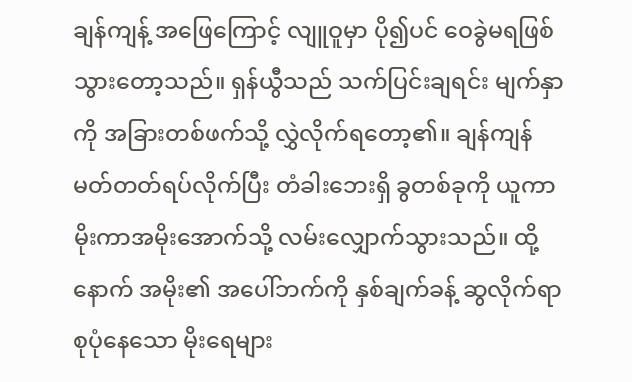ချန်ကျန့် အဖြေကြောင့် လျူဝူမှာ ပို၍ပင် ဝေခွဲမရဖြစ်သွားတော့သည်။ ရှန်ယွီသည် သက်ပြင်းချရင်း မျက်နှာကို အခြားတစ်ဖက်သို့ လွှဲလိုက်ရ‌တော့၏။ ချန်ကျန် မတ်တတ်ရပ်လိုက်ပြီး တံခါးဘေးရှိ ခွတစ်ခုကို ယူကာ မိုးကာအမိုးအောက်သို့ လမ်းလျှောက်သွားသည်။ ထို့နောက် အမိုး၏ အပေါ်ဘက်ကို နှစ်ချက်ခန့် ဆွလိုက်ရာ စုပုံနေသော မိုးရေများ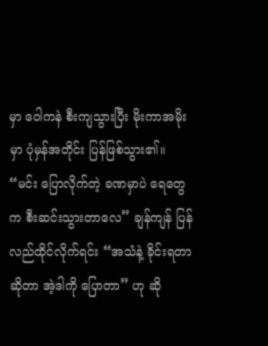မှာ ဝေါကနဲ စီးကျသွားပြီး မိုးကာအမိုးမှာ ပုံမှန်အတိုင်း ပြန်ဖြစ်သွား၏။ “မင်း ပြောလိုက်တဲ့ ခဏမှာပဲ ရေတွေက စီးဆင်းသွားတာလေ” ချန်ကျန် ပြန်လည်ထိုင်လိုက်ရင်း “အသံနဲ့ ခိုင်းရတာဆိုတာ အဲ့ဒါကို ပြောတာ” ဟု ဆို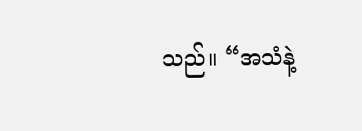သည်။ “အသံနဲ့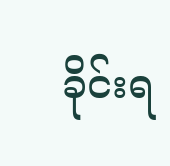ခိုင်းရ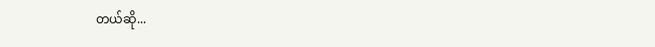တယ်ဆို...